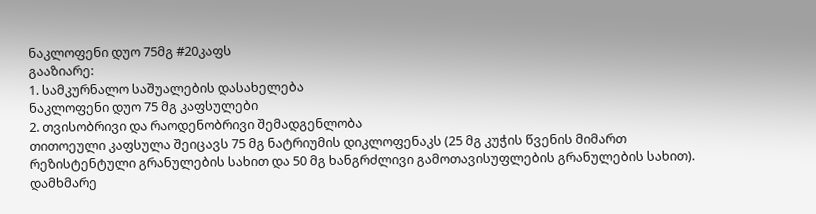ნაკლოფენი დუო 75მგ #20კაფს
გააზიარე:
1. სამკურნალო საშუალების დასახელება
ნაკლოფენი დუო 75 მგ კაფსულები
2. თვისობრივი და რაოდენობრივი შემადგენლობა
თითოეული კაფსულა შეიცავს 75 მგ ნატრიუმის დიკლოფენაკს (25 მგ კუჭის წვენის მიმართ რეზისტენტული გრანულების სახით და 50 მგ ხანგრძლივი გამოთავისუფლების გრანულების სახით).
დამხმარე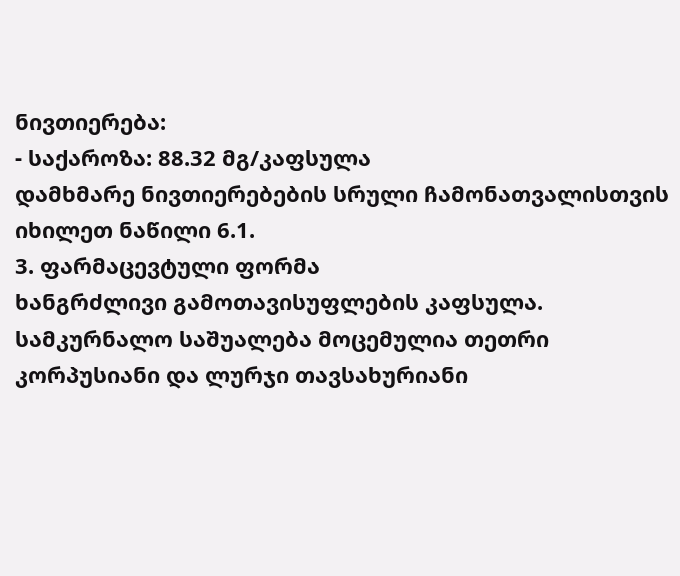ნივთიერება:
- საქაროზა: 88.32 მგ/კაფსულა
დამხმარე ნივთიერებების სრული ჩამონათვალისთვის იხილეთ ნაწილი 6.1.
3. ფარმაცევტული ფორმა
ხანგრძლივი გამოთავისუფლების კაფსულა.
სამკურნალო საშუალება მოცემულია თეთრი კორპუსიანი და ლურჯი თავსახურიანი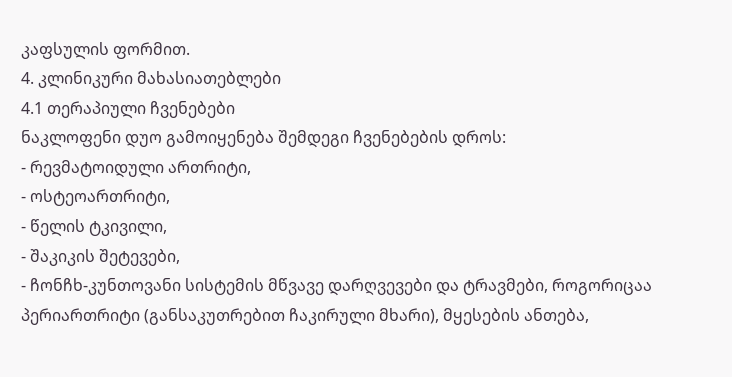კაფსულის ფორმით.
4. კლინიკური მახასიათებლები
4.1 თერაპიული ჩვენებები
ნაკლოფენი დუო გამოიყენება შემდეგი ჩვენებების დროს:
- რევმატოიდული ართრიტი,
- ოსტეოართრიტი,
- წელის ტკივილი,
- შაკიკის შეტევები,
- ჩონჩხ-კუნთოვანი სისტემის მწვავე დარღვევები და ტრავმები, როგორიცაა პერიართრიტი (განსაკუთრებით ჩაკირული მხარი), მყესების ანთება,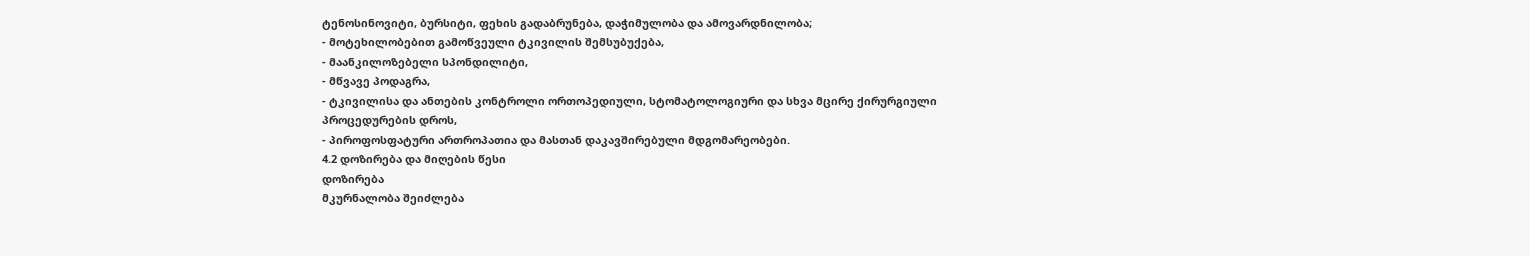ტენოსინოვიტი, ბურსიტი, ფეხის გადაბრუნება, დაჭიმულობა და ამოვარდნილობა;
- მოტეხილობებით გამოწვეული ტკივილის შემსუბუქება,
- მაანკილოზებელი სპონდილიტი,
- მწვავე პოდაგრა,
- ტკივილისა და ანთების კონტროლი ორთოპედიული, სტომატოლოგიური და სხვა მცირე ქირურგიული პროცედურების დროს,
- პიროფოსფატური ართროპათია და მასთან დაკავშირებული მდგომარეობები.
4.2 დოზირება და მიღების წესი
დოზირება
მკურნალობა შეიძლება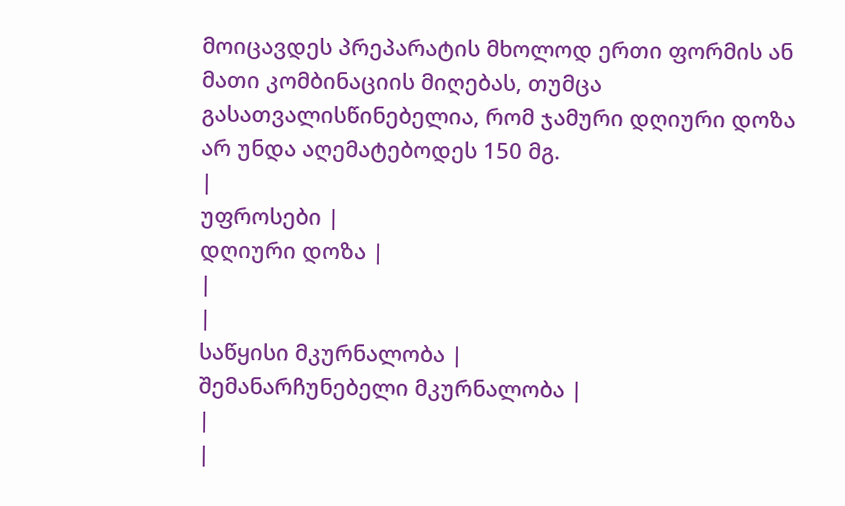მოიცავდეს პრეპარატის მხოლოდ ერთი ფორმის ან მათი კომბინაციის მიღებას, თუმცა გასათვალისწინებელია, რომ ჯამური დღიური დოზა არ უნდა აღემატებოდეს 150 მგ.
|
უფროსები |
დღიური დოზა |
|
|
საწყისი მკურნალობა |
შემანარჩუნებელი მკურნალობა |
|
|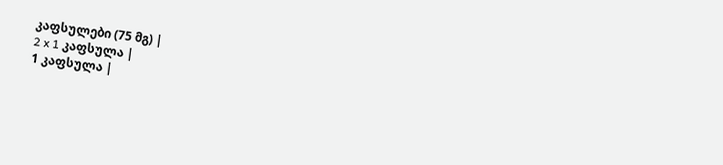კაფსულები (75 მგ) |
2 x 1 კაფსულა |
1 კაფსულა |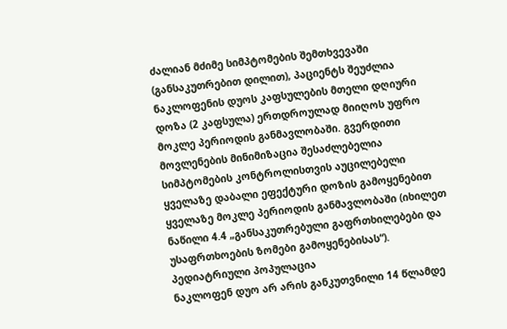ძალიან მძიმე სიმპტომების შემთხვევაში (განსაკუთრებით დილით), პაციენტს შეუძლია ნაკლოფენის დუოს კაფსულების მთელი დღიური დოზა (2 კაფსულა) ერთდროულად მიიღოს უფრო მოკლე პერიოდის განმავლობაში. გვერდითი მოვლენების მინიმიზაცია შესაძლებელია სიმპტომების კონტროლისთვის აუცილებელი ყველაზე დაბალი ეფექტური დოზის გამოყენებით ყველაზე მოკლე პერიოდის განმავლობაში (იხილეთ ნაწილი 4.4 „განსაკუთრებული გაფრთხილებები და უსაფრთხოების ზომები გამოყენებისას“).
პედიატრიული პოპულაცია
ნაკლოფენ დუო არ არის განკუთვნილი 14 წლამდე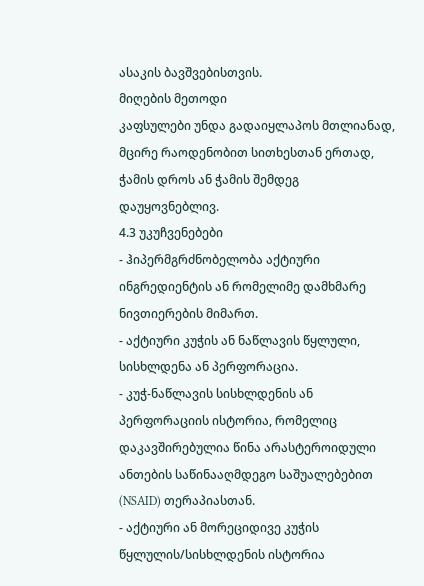ასაკის ბავშვებისთვის.
მიღების მეთოდი
კაფსულები უნდა გადაიყლაპოს მთლიანად, მცირე რაოდენობით სითხესთან ერთად, ჭამის დროს ან ჭამის შემდეგ დაუყოვნებლივ.
4.3 უკუჩვენებები
- ჰიპერმგრძნობელობა აქტიური ინგრედიენტის ან რომელიმე დამხმარე ნივთიერების მიმართ.
- აქტიური კუჭის ან ნაწლავის წყლული, სისხლდენა ან პერფორაცია.
- კუჭ-ნაწლავის სისხლდენის ან პერფორაციის ისტორია, რომელიც დაკავშირებულია წინა არასტეროიდული ანთების საწინააღმდეგო საშუალებებით (NSAID) თერაპიასთან.
- აქტიური ან მორეციდივე კუჭის წყლულის/სისხლდენის ისტორია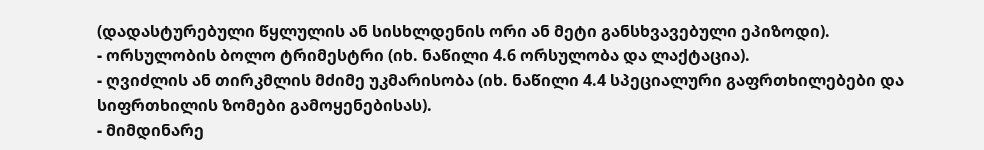(დადასტურებული წყლულის ან სისხლდენის ორი ან მეტი განსხვავებული ეპიზოდი).
- ორსულობის ბოლო ტრიმესტრი (იხ. ნაწილი 4.6 ორსულობა და ლაქტაცია).
- ღვიძლის ან თირკმლის მძიმე უკმარისობა (იხ. ნაწილი 4.4 სპეციალური გაფრთხილებები და სიფრთხილის ზომები გამოყენებისას).
- მიმდინარე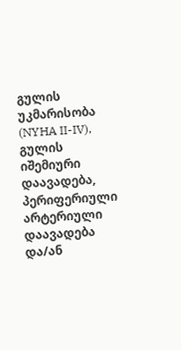გულის უკმარისობა (NYHA II-IV), გულის იშემიური დაავადება, პერიფერიული არტერიული დაავადება და/ან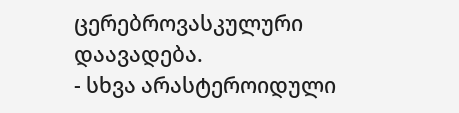ცერებროვასკულური დაავადება.
- სხვა არასტეროიდული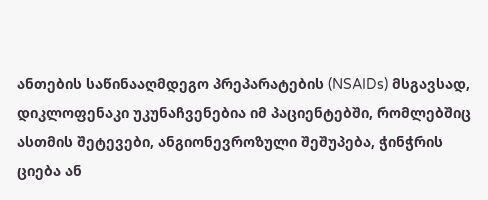ანთების საწინააღმდეგო პრეპარატების (NSAIDs) მსგავსად, დიკლოფენაკი უკუნაჩვენებია იმ პაციენტებში, რომლებშიც ასთმის შეტევები, ანგიონევროზული შეშუპება, ჭინჭრის ციება ან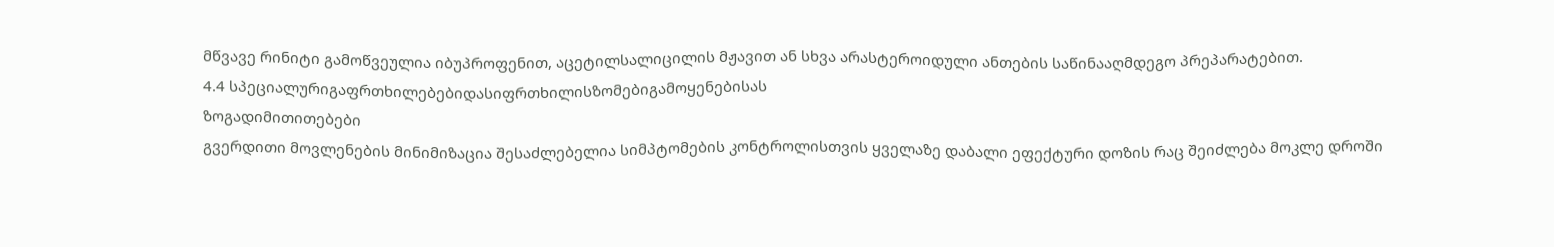მწვავე რინიტი გამოწვეულია იბუპროფენით, აცეტილსალიცილის მჟავით ან სხვა არასტეროიდული ანთების საწინააღმდეგო პრეპარატებით.
4.4 სპეციალურიგაფრთხილებებიდასიფრთხილისზომებიგამოყენებისას
ზოგადიმითითებები
გვერდითი მოვლენების მინიმიზაცია შესაძლებელია სიმპტომების კონტროლისთვის ყველაზე დაბალი ეფექტური დოზის რაც შეიძლება მოკლე დროში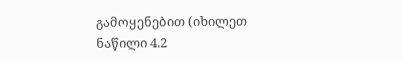გამოყენებით (იხილეთ ნაწილი 4.2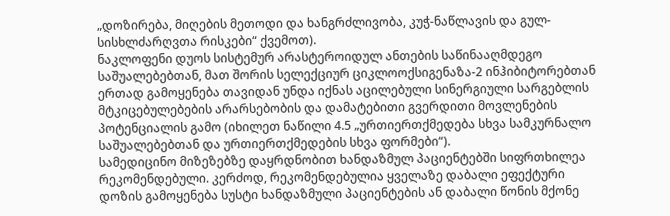„დოზირება, მიღების მეთოდი და ხანგრძლივობა, კუჭ-ნაწლავის და გულ-სისხლძარღვთა რისკები“ ქვემოთ).
ნაკლოფენი დუოს სისტემურ არასტეროიდულ ანთების საწინააღმდეგო საშუალებებთან, მათ შორის სელექციურ ციკლოოქსიგენაზა-2 ინჰიბიტორებთან ერთად გამოყენება თავიდან უნდა იქნას აცილებული სინერგიული სარგებლის მტკიცებულებების არარსებობის და დამატებითი გვერდითი მოვლენების პოტენციალის გამო (იხილეთ ნაწილი 4.5 „ურთიერთქმედება სხვა სამკურნალო საშუალებებთან და ურთიერთქმედების სხვა ფორმები“).
სამედიცინო მიზეზებზე დაყრდნობით ხანდაზმულ პაციენტებში სიფრთხილეა რეკომენდებული. კერძოდ, რეკომენდებულია ყველაზე დაბალი ეფექტური დოზის გამოყენება სუსტი ხანდაზმული პაციენტების ან დაბალი წონის მქონე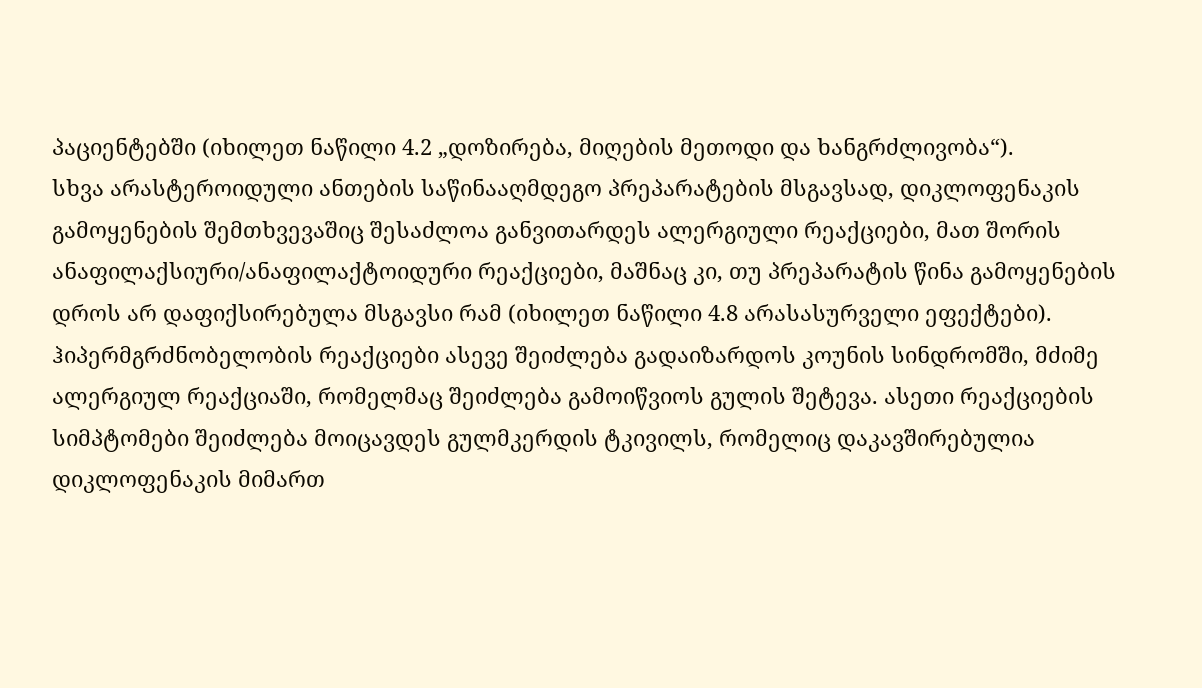პაციენტებში (იხილეთ ნაწილი 4.2 „დოზირება, მიღების მეთოდი და ხანგრძლივობა“).
სხვა არასტეროიდული ანთების საწინააღმდეგო პრეპარატების მსგავსად, დიკლოფენაკის გამოყენების შემთხვევაშიც შესაძლოა განვითარდეს ალერგიული რეაქციები, მათ შორის ანაფილაქსიური/ანაფილაქტოიდური რეაქციები, მაშნაც კი, თუ პრეპარატის წინა გამოყენების დროს არ დაფიქსირებულა მსგავსი რამ (იხილეთ ნაწილი 4.8 არასასურველი ეფექტები). ჰიპერმგრძნობელობის რეაქციები ასევე შეიძლება გადაიზარდოს კოუნის სინდრომში, მძიმე ალერგიულ რეაქციაში, რომელმაც შეიძლება გამოიწვიოს გულის შეტევა. ასეთი რეაქციების სიმპტომები შეიძლება მოიცავდეს გულმკერდის ტკივილს, რომელიც დაკავშირებულია დიკლოფენაკის მიმართ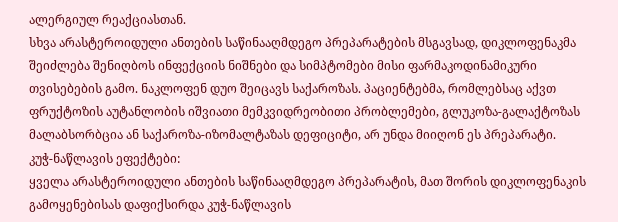ალერგიულ რეაქციასთან.
სხვა არასტეროიდული ანთების საწინააღმდეგო პრეპარატების მსგავსად, დიკლოფენაკმა შეიძლება შენიღბოს ინფექციის ნიშნები და სიმპტომები მისი ფარმაკოდინამიკური თვისებების გამო. ნაკლოფენ დუო შეიცავს საქაროზას. პაციენტებმა, რომლებსაც აქვთ ფრუქტოზის აუტანლობის იშვიათი მემკვიდრეობითი პრობლემები, გლუკოზა-გალაქტოზას მალაბსორბცია ან საქაროზა-იზომალტაზას დეფიციტი, არ უნდა მიიღონ ეს პრეპარატი.
კუჭ-ნაწლავის ეფექტები:
ყველა არასტეროიდული ანთების საწინააღმდეგო პრეპარატის, მათ შორის დიკლოფენაკის გამოყენებისას დაფიქსირდა კუჭ-ნაწლავის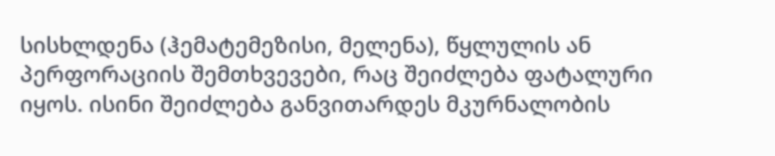სისხლდენა (ჰემატემეზისი, მელენა), წყლულის ან პერფორაციის შემთხვევები, რაც შეიძლება ფატალური იყოს. ისინი შეიძლება განვითარდეს მკურნალობის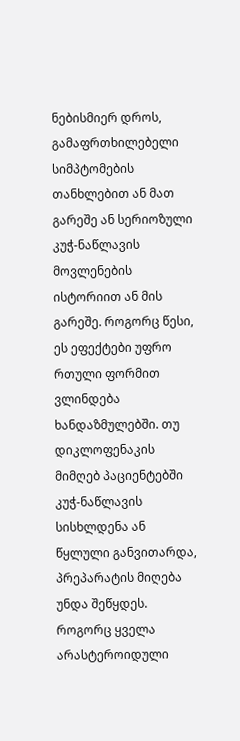ნებისმიერ დროს, გამაფრთხილებელი სიმპტომების თანხლებით ან მათ გარეშე ან სერიოზული კუჭ-ნაწლავის მოვლენების ისტორიით ან მის გარეშე. როგორც წესი, ეს ეფექტები უფრო რთული ფორმით ვლინდება ხანდაზმულებში. თუ დიკლოფენაკის მიმღებ პაციენტებში კუჭ-ნაწლავის სისხლდენა ან წყლული განვითარდა, პრეპარატის მიღება უნდა შეწყდეს.
როგორც ყველა არასტეროიდული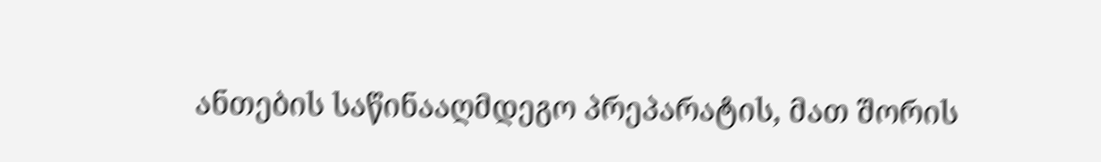ანთების საწინააღმდეგო პრეპარატის, მათ შორის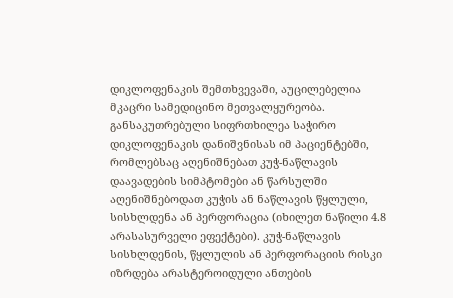დიკლოფენაკის შემთხვევაში, აუცილებელია მკაცრი სამედიცინო მეთვალყურეობა. განსაკუთრებული სიფრთხილეა საჭირო დიკლოფენაკის დანიშვნისას იმ პაციენტებში, რომლებსაც აღენიშნებათ კუჭ-ნაწლავის დაავადების სიმპტომები ან წარსულში აღენიშნებოდათ კუჭის ან ნაწლავის წყლული, სისხლდენა ან პერფორაცია (იხილეთ ნაწილი 4.8 არასასურველი ეფექტები). კუჭ-ნაწლავის სისხლდენის, წყლულის ან პერფორაციის რისკი იზრდება არასტეროიდული ანთების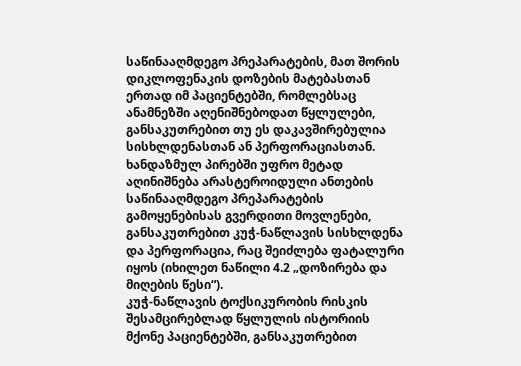საწინააღმდეგო პრეპარატების, მათ შორის დიკლოფენაკის დოზების მატებასთან ერთად იმ პაციენტებში, რომლებსაც ანამნეზში აღენიშნებოდათ წყლულები, განსაკუთრებით თუ ეს დაკავშირებულია სისხლდენასთან ან პერფორაციასთან.
ხანდაზმულ პირებში უფრო მეტად აღინიშნება არასტეროიდული ანთების საწინააღმდეგო პრეპარატების გამოყენებისას გვერდითი მოვლენები, განსაკუთრებით კუჭ-ნაწლავის სისხლდენა და პერფორაცია, რაც შეიძლება ფატალური იყოს (იხილეთ ნაწილი 4.2 „დოზირება და მიღების წესი“).
კუჭ-ნაწლავის ტოქსიკურობის რისკის შესამცირებლად წყლულის ისტორიის მქონე პაციენტებში, განსაკუთრებით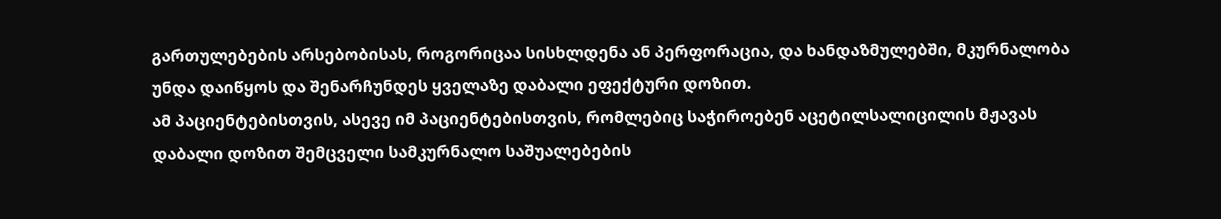გართულებების არსებობისას, როგორიცაა სისხლდენა ან პერფორაცია, და ხანდაზმულებში, მკურნალობა უნდა დაიწყოს და შენარჩუნდეს ყველაზე დაბალი ეფექტური დოზით.
ამ პაციენტებისთვის, ასევე იმ პაციენტებისთვის, რომლებიც საჭიროებენ აცეტილსალიცილის მჟავას დაბალი დოზით შემცველი სამკურნალო საშუალებების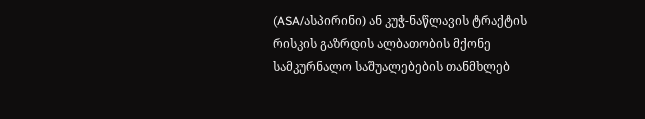(ASA/ასპირინი) ან კუჭ-ნაწლავის ტრაქტის რისკის გაზრდის ალბათობის მქონე სამკურნალო საშუალებების თანმხლებ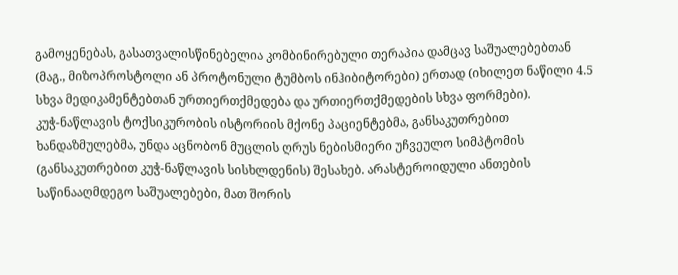გამოყენებას, გასათვალისწინებელია კომბინირებული თერაპია დამცავ საშუალებებთან (მაგ., მიზოპროსტოლი ან პროტონული ტუმბოს ინჰიბიტორები) ერთად (იხილეთ ნაწილი 4.5 სხვა მედიკამენტებთან ურთიერთქმედება და ურთიერთქმედების სხვა ფორმები).
კუჭ-ნაწლავის ტოქსიკურობის ისტორიის მქონე პაციენტებმა, განსაკუთრებით ხანდაზმულებმა, უნდა აცნობონ მუცლის ღრუს ნებისმიერი უჩვეულო სიმპტომის (განსაკუთრებით კუჭ-ნაწლავის სისხლდენის) შესახებ. არასტეროიდული ანთების საწინააღმდეგო საშუალებები, მათ შორის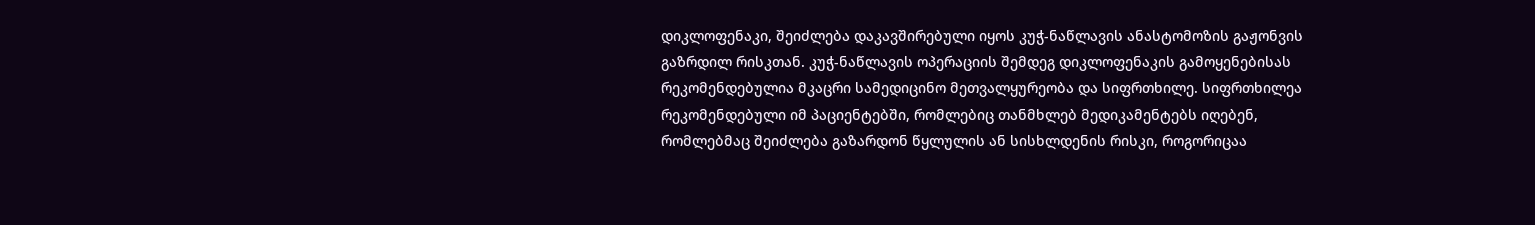დიკლოფენაკი, შეიძლება დაკავშირებული იყოს კუჭ-ნაწლავის ანასტომოზის გაჟონვის გაზრდილ რისკთან. კუჭ-ნაწლავის ოპერაციის შემდეგ დიკლოფენაკის გამოყენებისას რეკომენდებულია მკაცრი სამედიცინო მეთვალყურეობა და სიფრთხილე. სიფრთხილეა რეკომენდებული იმ პაციენტებში, რომლებიც თანმხლებ მედიკამენტებს იღებენ, რომლებმაც შეიძლება გაზარდონ წყლულის ან სისხლდენის რისკი, როგორიცაა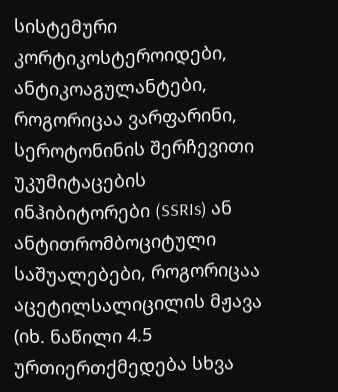სისტემური კორტიკოსტეროიდები, ანტიკოაგულანტები, როგორიცაა ვარფარინი, სეროტონინის შერჩევითი უკუმიტაცების ინჰიბიტორები (SSRIs) ან ანტითრომბოციტული საშუალებები, როგორიცაა აცეტილსალიცილის მჟავა (იხ. ნაწილი 4.5 ურთიერთქმედება სხვა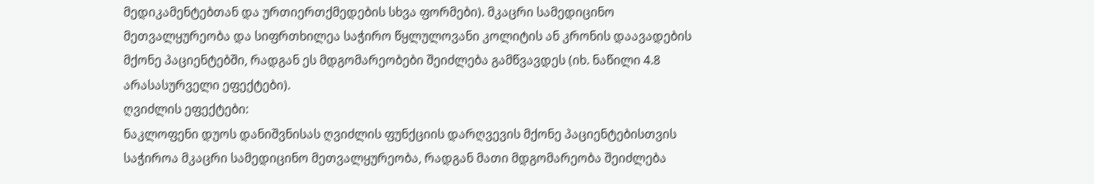მედიკამენტებთან და ურთიერთქმედების სხვა ფორმები). მკაცრი სამედიცინო მეთვალყურეობა და სიფრთხილეა საჭირო წყლულოვანი კოლიტის ან კრონის დაავადების მქონე პაციენტებში, რადგან ეს მდგომარეობები შეიძლება გამწვავდეს (იხ. ნაწილი 4.8 არასასურველი ეფექტები).
ღვიძლის ეფექტები:
ნაკლოფენი დუოს დანიშვნისას ღვიძლის ფუნქციის დარღვევის მქონე პაციენტებისთვის საჭიროა მკაცრი სამედიცინო მეთვალყურეობა, რადგან მათი მდგომარეობა შეიძლება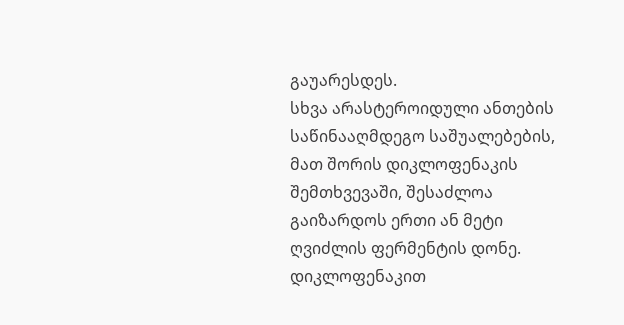გაუარესდეს.
სხვა არასტეროიდული ანთების საწინააღმდეგო საშუალებების, მათ შორის დიკლოფენაკის შემთხვევაში, შესაძლოა გაიზარდოს ერთი ან მეტი ღვიძლის ფერმენტის დონე. დიკლოფენაკით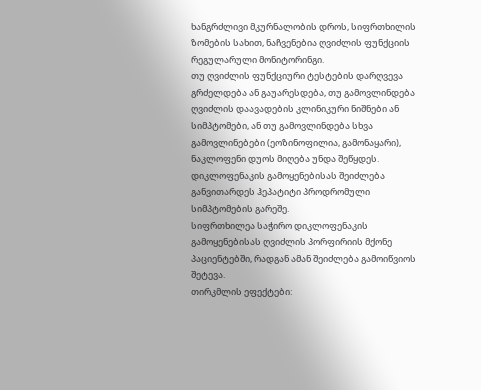ხანგრძლივი მკურნალობის დროს, სიფრთხილის ზომების სახით, ნაჩვენებია ღვიძლის ფუნქციის რეგულარული მონიტორინგი.
თუ ღვიძლის ფუნქციური ტესტების დარღვევა გრძელდება ან გაუარესდება, თუ გამოვლინდება ღვიძლის დაავადების კლინიკური ნიშნები ან სიმპტომები, ან თუ გამოვლინდება სხვა გამოვლინებები (ეოზინოფილია, გამონაყარი), ნაკლოფენი დუოს მიღება უნდა შეწყდეს.
დიკლოფენაკის გამოყენებისას შეიძლება განვითარდეს ჰეპატიტი პროდრომული სიმპტომების გარეშე.
სიფრთხილეა საჭირო დიკლოფენაკის გამოყენებისას ღვიძლის პორფირიის მქონე პაციენტებში, რადგან ამან შეიძლება გამოიწვიოს შეტევა.
თირკმლის ეფექტები: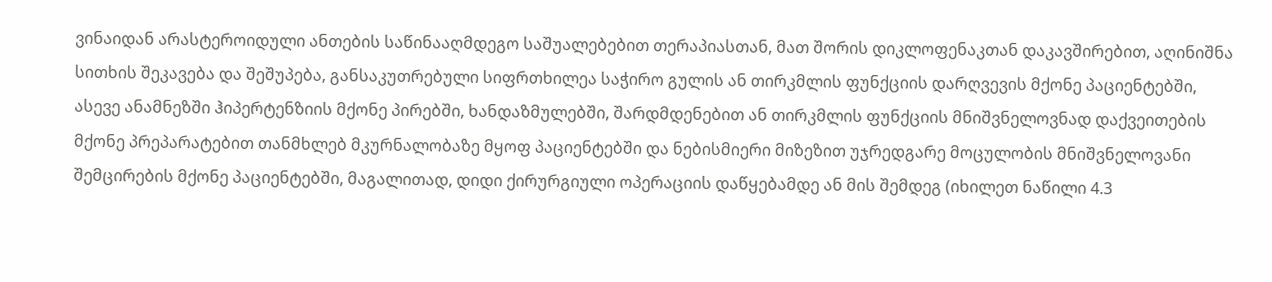ვინაიდან არასტეროიდული ანთების საწინააღმდეგო საშუალებებით თერაპიასთან, მათ შორის დიკლოფენაკთან დაკავშირებით, აღინიშნა სითხის შეკავება და შეშუპება, განსაკუთრებული სიფრთხილეა საჭირო გულის ან თირკმლის ფუნქციის დარღვევის მქონე პაციენტებში, ასევე ანამნეზში ჰიპერტენზიის მქონე პირებში, ხანდაზმულებში, შარდმდენებით ან თირკმლის ფუნქციის მნიშვნელოვნად დაქვეითების მქონე პრეპარატებით თანმხლებ მკურნალობაზე მყოფ პაციენტებში და ნებისმიერი მიზეზით უჯრედგარე მოცულობის მნიშვნელოვანი შემცირების მქონე პაციენტებში, მაგალითად, დიდი ქირურგიული ოპერაციის დაწყებამდე ან მის შემდეგ (იხილეთ ნაწილი 4.3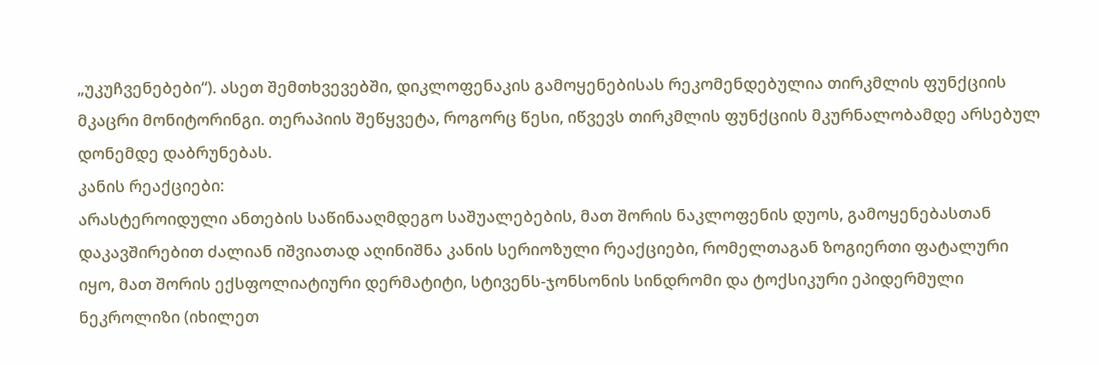„უკუჩვენებები“). ასეთ შემთხვევებში, დიკლოფენაკის გამოყენებისას რეკომენდებულია თირკმლის ფუნქციის მკაცრი მონიტორინგი. თერაპიის შეწყვეტა, როგორც წესი, იწვევს თირკმლის ფუნქციის მკურნალობამდე არსებულ დონემდე დაბრუნებას.
კანის რეაქციები:
არასტეროიდული ანთების საწინააღმდეგო საშუალებების, მათ შორის ნაკლოფენის დუოს, გამოყენებასთან დაკავშირებით ძალიან იშვიათად აღინიშნა კანის სერიოზული რეაქციები, რომელთაგან ზოგიერთი ფატალური იყო, მათ შორის ექსფოლიატიური დერმატიტი, სტივენს-ჯონსონის სინდრომი და ტოქსიკური ეპიდერმული ნეკროლიზი (იხილეთ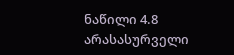ნაწილი 4.8 არასასურველი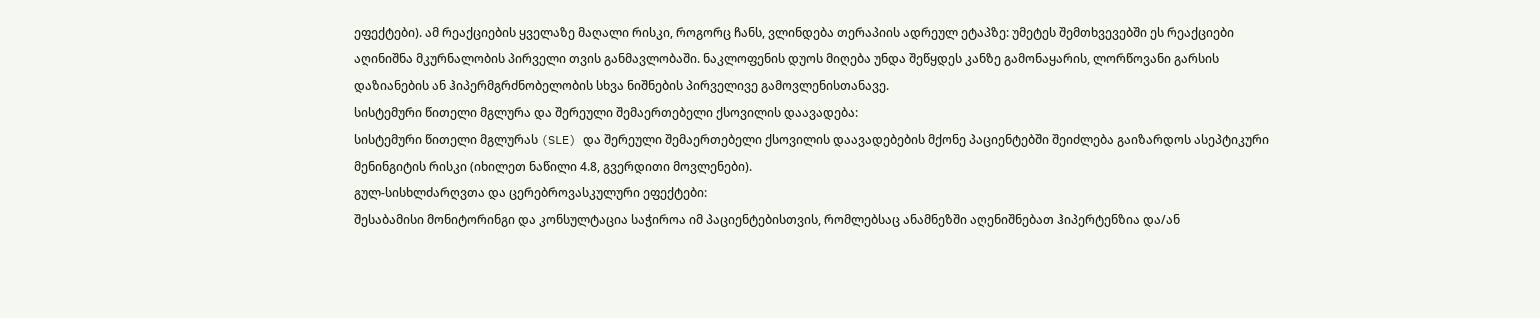ეფექტები). ამ რეაქციების ყველაზე მაღალი რისკი, როგორც ჩანს, ვლინდება თერაპიის ადრეულ ეტაპზე: უმეტეს შემთხვევებში ეს რეაქციები აღინიშნა მკურნალობის პირველი თვის განმავლობაში. ნაკლოფენის დუოს მიღება უნდა შეწყდეს კანზე გამონაყარის, ლორწოვანი გარსის დაზიანების ან ჰიპერმგრძნობელობის სხვა ნიშნების პირველივე გამოვლენისთანავე.
სისტემური წითელი მგლურა და შერეული შემაერთებელი ქსოვილის დაავადება:
სისტემური წითელი მგლურას (SLE) და შერეული შემაერთებელი ქსოვილის დაავადებების მქონე პაციენტებში შეიძლება გაიზარდოს ასეპტიკური მენინგიტის რისკი (იხილეთ ნაწილი 4.8, გვერდითი მოვლენები).
გულ-სისხლძარღვთა და ცერებროვასკულური ეფექტები:
შესაბამისი მონიტორინგი და კონსულტაცია საჭიროა იმ პაციენტებისთვის, რომლებსაც ანამნეზში აღენიშნებათ ჰიპერტენზია და/ან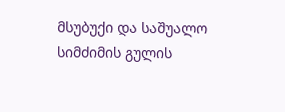მსუბუქი და საშუალო სიმძიმის გულის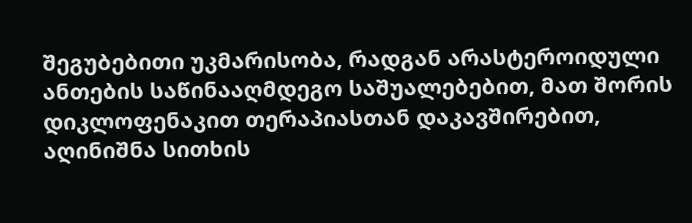შეგუბებითი უკმარისობა, რადგან არასტეროიდული ანთების საწინააღმდეგო საშუალებებით, მათ შორის დიკლოფენაკით თერაპიასთან დაკავშირებით, აღინიშნა სითხის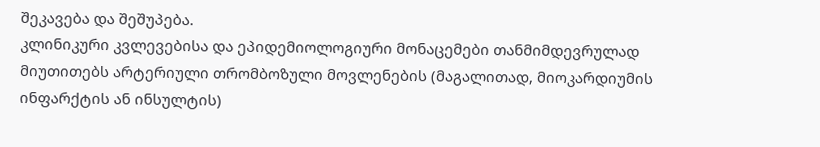შეკავება და შეშუპება.
კლინიკური კვლევებისა და ეპიდემიოლოგიური მონაცემები თანმიმდევრულად მიუთითებს არტერიული თრომბოზული მოვლენების (მაგალითად, მიოკარდიუმის ინფარქტის ან ინსულტის)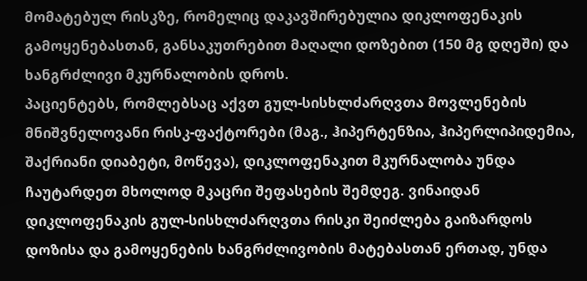მომატებულ რისკზე, რომელიც დაკავშირებულია დიკლოფენაკის გამოყენებასთან, განსაკუთრებით მაღალი დოზებით (150 მგ დღეში) და ხანგრძლივი მკურნალობის დროს.
პაციენტებს, რომლებსაც აქვთ გულ-სისხლძარღვთა მოვლენების მნიშვნელოვანი რისკ-ფაქტორები (მაგ., ჰიპერტენზია, ჰიპერლიპიდემია, შაქრიანი დიაბეტი, მოწევა), დიკლოფენაკით მკურნალობა უნდა ჩაუტარდეთ მხოლოდ მკაცრი შეფასების შემდეგ. ვინაიდან დიკლოფენაკის გულ-სისხლძარღვთა რისკი შეიძლება გაიზარდოს დოზისა და გამოყენების ხანგრძლივობის მატებასთან ერთად, უნდა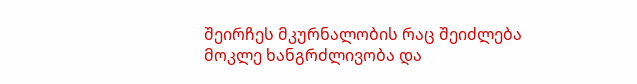შეირჩეს მკურნალობის რაც შეიძლება მოკლე ხანგრძლივობა და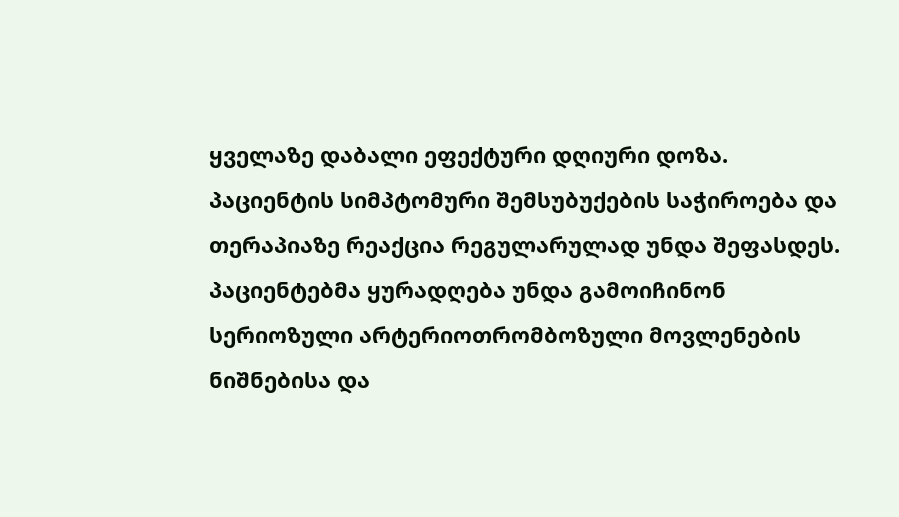ყველაზე დაბალი ეფექტური დღიური დოზა. პაციენტის სიმპტომური შემსუბუქების საჭიროება და თერაპიაზე რეაქცია რეგულარულად უნდა შეფასდეს.
პაციენტებმა ყურადღება უნდა გამოიჩინონ სერიოზული არტერიოთრომბოზული მოვლენების ნიშნებისა და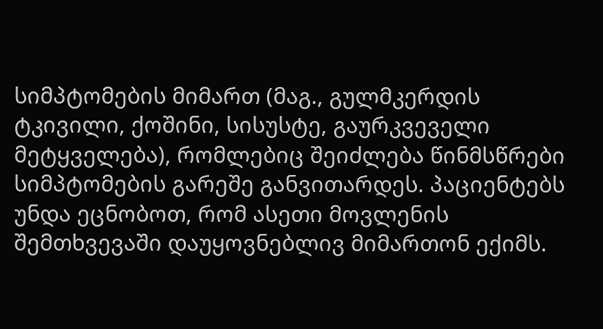სიმპტომების მიმართ (მაგ., გულმკერდის ტკივილი, ქოშინი, სისუსტე, გაურკვეველი მეტყველება), რომლებიც შეიძლება წინმსწრები სიმპტომების გარეშე განვითარდეს. პაციენტებს უნდა ეცნობოთ, რომ ასეთი მოვლენის შემთხვევაში დაუყოვნებლივ მიმართონ ექიმს.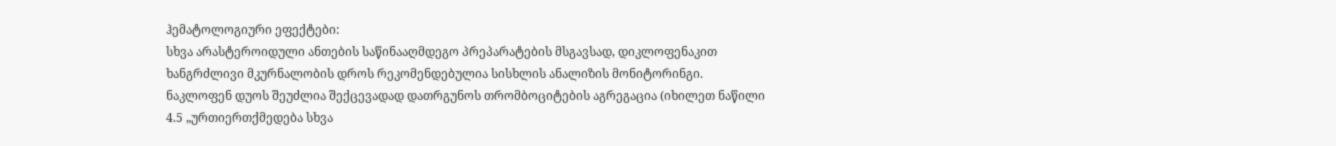ჰემატოლოგიური ეფექტები:
სხვა არასტეროიდული ანთების საწინააღმდეგო პრეპარატების მსგავსად, დიკლოფენაკით ხანგრძლივი მკურნალობის დროს რეკომენდებულია სისხლის ანალიზის მონიტორინგი.
ნაკლოფენ დუოს შეუძლია შექცევადად დათრგუნოს თრომბოციტების აგრეგაცია (იხილეთ ნაწილი 4.5 „ურთიერთქმედება სხვა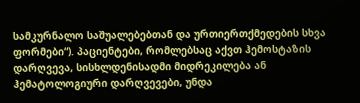სამკურნალო საშუალებებთან და ურთიერთქმედების სხვა ფორმები“). პაციენტები, რომლებსაც აქვთ ჰემოსტაზის დარღვევა, სისხლდენისადმი მიდრეკილება ან ჰემატოლოგიური დარღვევები, უნდა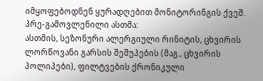იმყოფებოდნენ ყურადღებით მონიტორინგის ქვეშ.
პრე-გამოვლენილი ასთმა:
ასთმის, სეზონური ალერგიული რინიტის, ცხვირის ლორწოვანი გარსის შეშუპების (მაგ., ცხვირის პოლიპები), ფილტვების ქრონიკული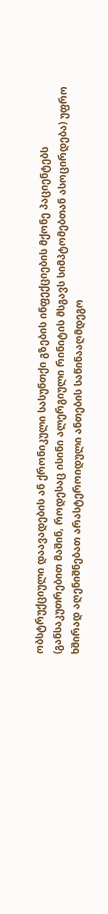ობსტრუქციული დაავადების ან ქრონიკული სასუნთქი გზების ინფექციების მქონე პაციენტებს (განსაკუთრებით მაშინ, როდესაც ისინი ალერგიული რინიტის მსგავს სიმპტომებთან ასოცირდება) უფრო ხშირად აღენიშნებათ არასტეროიდული ანთების საწინააღმდეგო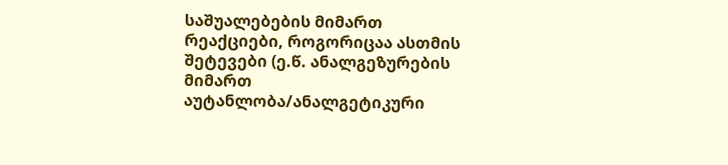საშუალებების მიმართ რეაქციები, როგორიცაა ასთმის შეტევები (ე.წ. ანალგეზურების მიმართ აუტანლობა/ანალგეტიკური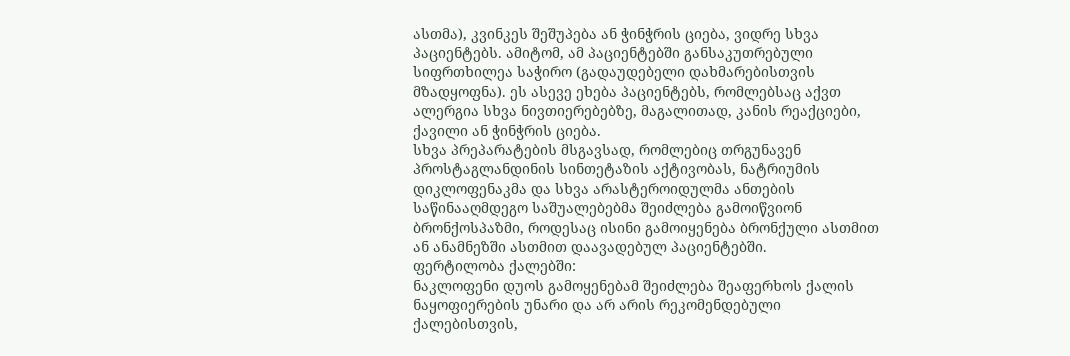ასთმა), კვინკეს შეშუპება ან ჭინჭრის ციება, ვიდრე სხვა პაციენტებს. ამიტომ, ამ პაციენტებში განსაკუთრებული სიფრთხილეა საჭირო (გადაუდებელი დახმარებისთვის მზადყოფნა). ეს ასევე ეხება პაციენტებს, რომლებსაც აქვთ ალერგია სხვა ნივთიერებებზე, მაგალითად, კანის რეაქციები, ქავილი ან ჭინჭრის ციება.
სხვა პრეპარატების მსგავსად, რომლებიც თრგუნავენ პროსტაგლანდინის სინთეტაზის აქტივობას, ნატრიუმის დიკლოფენაკმა და სხვა არასტეროიდულმა ანთების საწინააღმდეგო საშუალებებმა შეიძლება გამოიწვიონ ბრონქოსპაზმი, როდესაც ისინი გამოიყენება ბრონქული ასთმით ან ანამნეზში ასთმით დაავადებულ პაციენტებში.
ფერტილობა ქალებში:
ნაკლოფენი დუოს გამოყენებამ შეიძლება შეაფერხოს ქალის ნაყოფიერების უნარი და არ არის რეკომენდებული ქალებისთვის,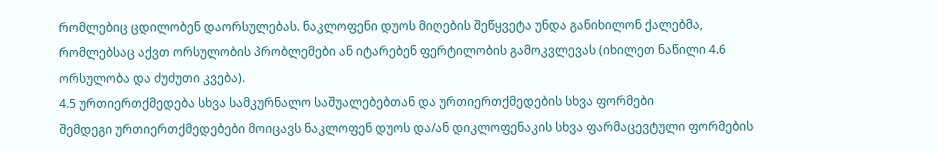რომლებიც ცდილობენ დაორსულებას. ნაკლოფენი დუოს მიღების შეწყვეტა უნდა განიხილონ ქალებმა, რომლებსაც აქვთ ორსულობის პრობლემები ან იტარებენ ფერტილობის გამოკვლევას (იხილეთ ნაწილი 4.6 ორსულობა და ძუძუთი კვება).
4.5 ურთიერთქმედება სხვა სამკურნალო საშუალებებთან და ურთიერთქმედების სხვა ფორმები
შემდეგი ურთიერთქმედებები მოიცავს ნაკლოფენ დუოს და/ან დიკლოფენაკის სხვა ფარმაცევტული ფორმების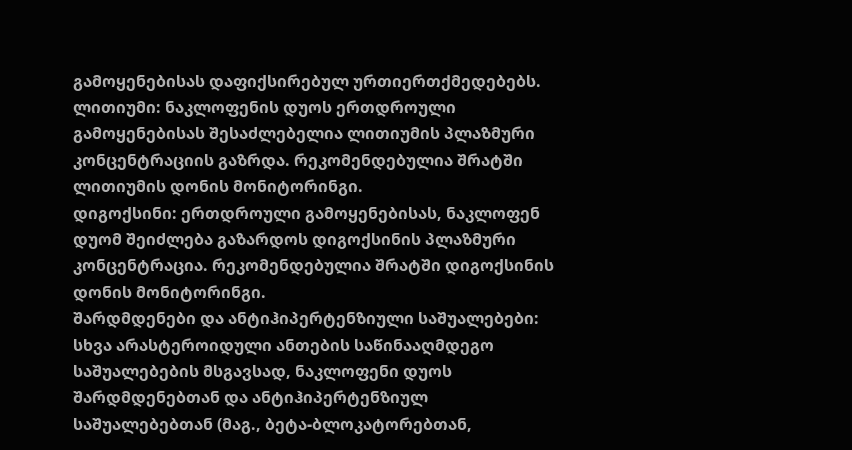გამოყენებისას დაფიქსირებულ ურთიერთქმედებებს.
ლითიუმი: ნაკლოფენის დუოს ერთდროული გამოყენებისას შესაძლებელია ლითიუმის პლაზმური კონცენტრაციის გაზრდა. რეკომენდებულია შრატში ლითიუმის დონის მონიტორინგი.
დიგოქსინი: ერთდროული გამოყენებისას, ნაკლოფენ დუომ შეიძლება გაზარდოს დიგოქსინის პლაზმური კონცენტრაცია. რეკომენდებულია შრატში დიგოქსინის დონის მონიტორინგი.
შარდმდენები და ანტიჰიპერტენზიული საშუალებები: სხვა არასტეროიდული ანთების საწინააღმდეგო საშუალებების მსგავსად, ნაკლოფენი დუოს შარდმდენებთან და ანტიჰიპერტენზიულ საშუალებებთან (მაგ., ბეტა-ბლოკატორებთან,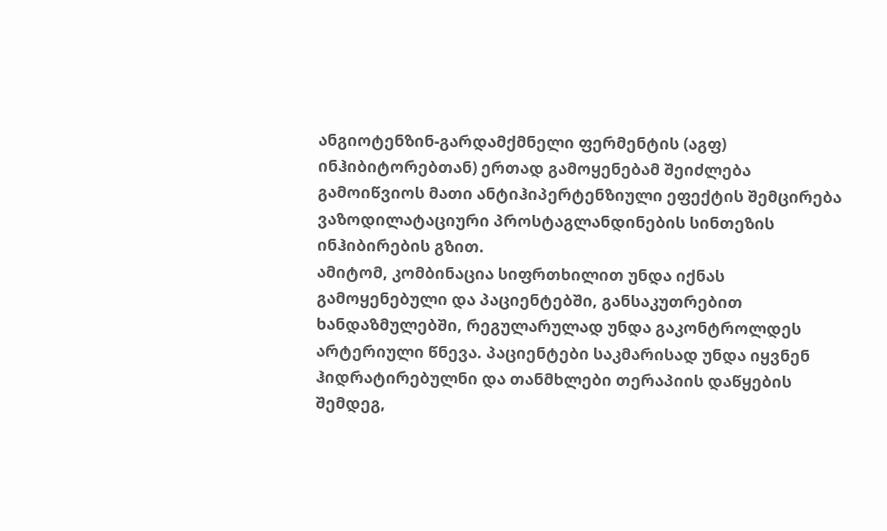ანგიოტენზინ-გარდამქმნელი ფერმენტის (აგფ) ინჰიბიტორებთან) ერთად გამოყენებამ შეიძლება გამოიწვიოს მათი ანტიჰიპერტენზიული ეფექტის შემცირება ვაზოდილატაციური პროსტაგლანდინების სინთეზის ინჰიბირების გზით.
ამიტომ, კომბინაცია სიფრთხილით უნდა იქნას გამოყენებული და პაციენტებში, განსაკუთრებით ხანდაზმულებში, რეგულარულად უნდა გაკონტროლდეს არტერიული წნევა. პაციენტები საკმარისად უნდა იყვნენ ჰიდრატირებულნი და თანმხლები თერაპიის დაწყების შემდეგ,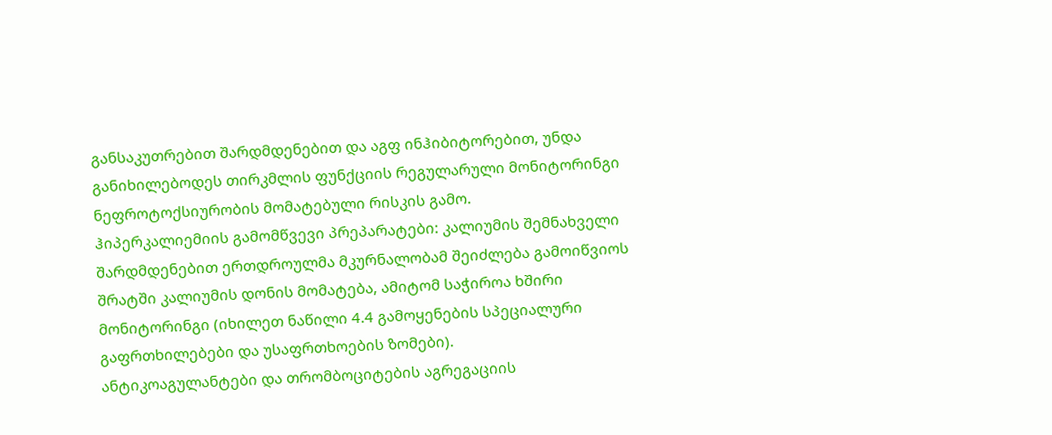განსაკუთრებით შარდმდენებით და აგფ ინჰიბიტორებით, უნდა განიხილებოდეს თირკმლის ფუნქციის რეგულარული მონიტორინგი ნეფროტოქსიურობის მომატებული რისკის გამო.
ჰიპერკალიემიის გამომწვევი პრეპარატები: კალიუმის შემნახველი შარდმდენებით ერთდროულმა მკურნალობამ შეიძლება გამოიწვიოს შრატში კალიუმის დონის მომატება, ამიტომ საჭიროა ხშირი მონიტორინგი (იხილეთ ნაწილი 4.4 გამოყენების სპეციალური გაფრთხილებები და უსაფრთხოების ზომები).
ანტიკოაგულანტები და თრომბოციტების აგრეგაციის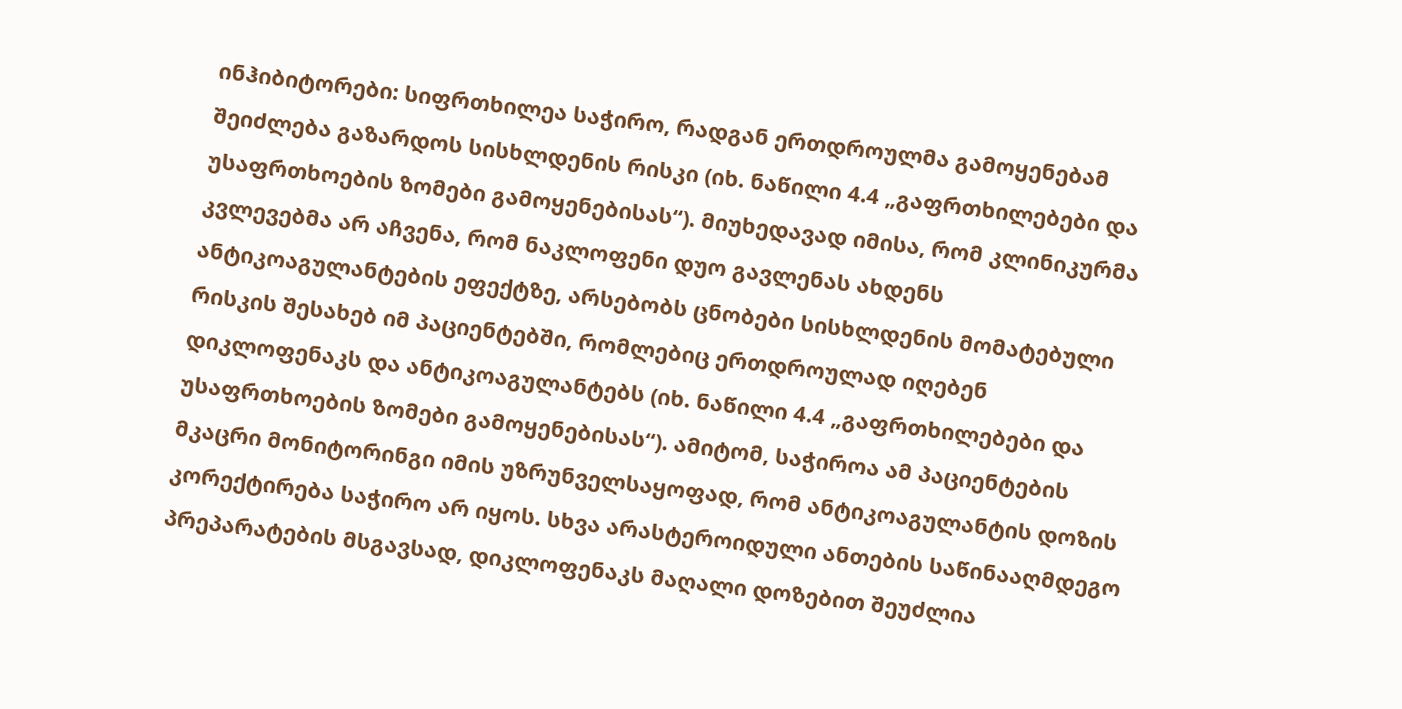ინჰიბიტორები: სიფრთხილეა საჭირო, რადგან ერთდროულმა გამოყენებამ შეიძლება გაზარდოს სისხლდენის რისკი (იხ. ნაწილი 4.4 „გაფრთხილებები და უსაფრთხოების ზომები გამოყენებისას“). მიუხედავად იმისა, რომ კლინიკურმა კვლევებმა არ აჩვენა, რომ ნაკლოფენი დუო გავლენას ახდენს ანტიკოაგულანტების ეფექტზე, არსებობს ცნობები სისხლდენის მომატებული რისკის შესახებ იმ პაციენტებში, რომლებიც ერთდროულად იღებენ დიკლოფენაკს და ანტიკოაგულანტებს (იხ. ნაწილი 4.4 „გაფრთხილებები და უსაფრთხოების ზომები გამოყენებისას“). ამიტომ, საჭიროა ამ პაციენტების მკაცრი მონიტორინგი იმის უზრუნველსაყოფად, რომ ანტიკოაგულანტის დოზის კორექტირება საჭირო არ იყოს. სხვა არასტეროიდული ანთების საწინააღმდეგო პრეპარატების მსგავსად, დიკლოფენაკს მაღალი დოზებით შეუძლია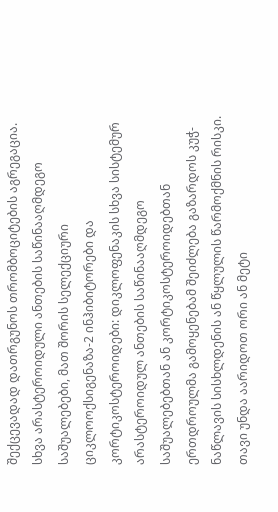შექცევადად დათრგუნოს თრომბოციტების აგრეგაცია.
სხვა არასტეროიდული ანთების საწინააღმდეგო საშუალებები, მათ შორის სელექციური ციკლოოქსიგენაზა-2 ინჰიბიტორები და კორტიკოსტეროიდები: დიკლოფენაკის სხვა სისტემურ არასტეროიდულ ანთების საწინააღმდეგო საშუალებებთან ან კორტიკოსტეროიდებთან ერთდროულმა გამოყენებამ შეიძლება გაზარდოს კუჭ-ნაწლავის სისხლდენის ან წყლულის წარმოქმნის რისკი. თავი უნდა აარიდოთ ორი ან მეტი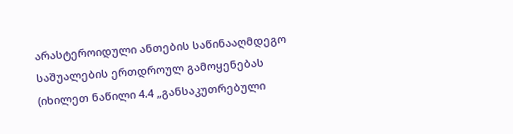არასტეროიდული ანთების საწინააღმდეგო საშუალების ერთდროულ გამოყენებას (იხილეთ ნაწილი 4.4 „განსაკუთრებული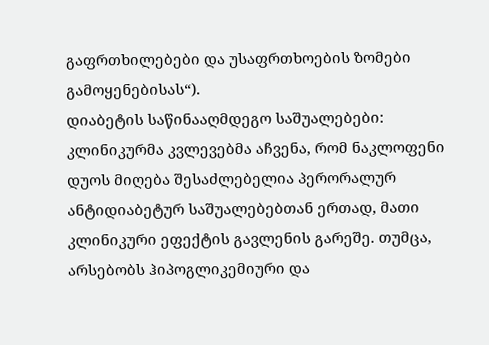გაფრთხილებები და უსაფრთხოების ზომები გამოყენებისას“).
დიაბეტის საწინააღმდეგო საშუალებები: კლინიკურმა კვლევებმა აჩვენა, რომ ნაკლოფენი დუოს მიღება შესაძლებელია პერორალურ ანტიდიაბეტურ საშუალებებთან ერთად, მათი კლინიკური ეფექტის გავლენის გარეშე. თუმცა, არსებობს ჰიპოგლიკემიური და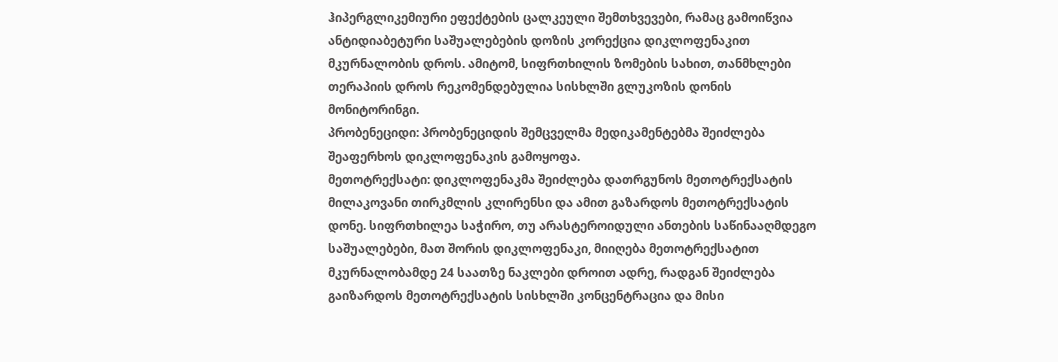ჰიპერგლიკემიური ეფექტების ცალკეული შემთხვევები, რამაც გამოიწვია ანტიდიაბეტური საშუალებების დოზის კორექცია დიკლოფენაკით მკურნალობის დროს. ამიტომ, სიფრთხილის ზომების სახით, თანმხლები თერაპიის დროს რეკომენდებულია სისხლში გლუკოზის დონის მონიტორინგი.
პრობენეციდი: პრობენეციდის შემცველმა მედიკამენტებმა შეიძლება შეაფერხოს დიკლოფენაკის გამოყოფა.
მეთოტრექსატი: დიკლოფენაკმა შეიძლება დათრგუნოს მეთოტრექსატის მილაკოვანი თირკმლის კლირენსი და ამით გაზარდოს მეთოტრექსატის დონე. სიფრთხილეა საჭირო, თუ არასტეროიდული ანთების საწინააღმდეგო საშუალებები, მათ შორის დიკლოფენაკი, მიიღება მეთოტრექსატით მკურნალობამდე 24 საათზე ნაკლები დროით ადრე, რადგან შეიძლება გაიზარდოს მეთოტრექსატის სისხლში კონცენტრაცია და მისი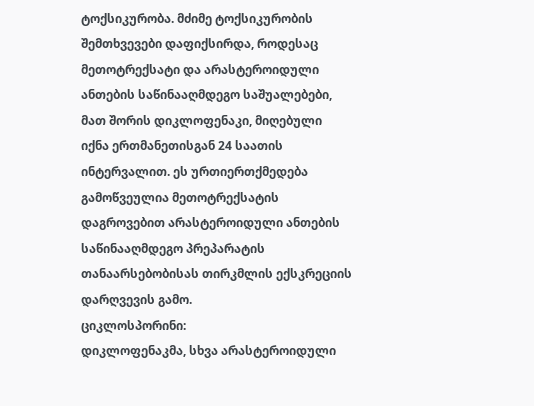ტოქსიკურობა. მძიმე ტოქსიკურობის შემთხვევები დაფიქსირდა, როდესაც მეთოტრექსატი და არასტეროიდული ანთების საწინააღმდეგო საშუალებები, მათ შორის დიკლოფენაკი, მიღებული იქნა ერთმანეთისგან 24 საათის ინტერვალით. ეს ურთიერთქმედება გამოწვეულია მეთოტრექსატის დაგროვებით არასტეროიდული ანთების საწინააღმდეგო პრეპარატის თანაარსებობისას თირკმლის ექსკრეციის დარღვევის გამო.
ციკლოსპორინი:
დიკლოფენაკმა, სხვა არასტეროიდული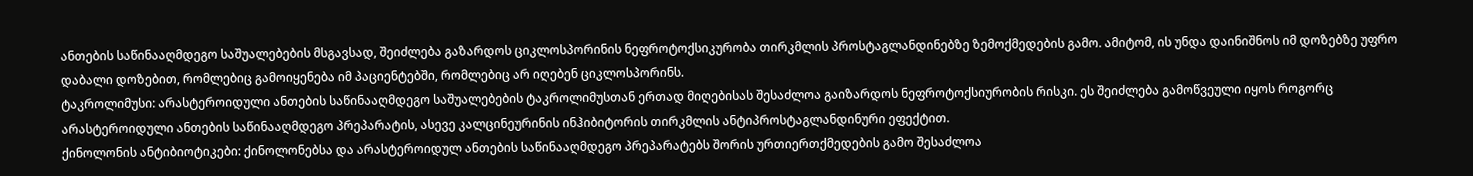ანთების საწინააღმდეგო საშუალებების მსგავსად, შეიძლება გაზარდოს ციკლოსპორინის ნეფროტოქსიკურობა თირკმლის პროსტაგლანდინებზე ზემოქმედების გამო. ამიტომ, ის უნდა დაინიშნოს იმ დოზებზე უფრო დაბალი დოზებით, რომლებიც გამოიყენება იმ პაციენტებში, რომლებიც არ იღებენ ციკლოსპორინს.
ტაკროლიმუსი: არასტეროიდული ანთების საწინააღმდეგო საშუალებების ტაკროლიმუსთან ერთად მიღებისას შესაძლოა გაიზარდოს ნეფროტოქსიურობის რისკი. ეს შეიძლება გამოწვეული იყოს როგორც არასტეროიდული ანთების საწინააღმდეგო პრეპარატის, ასევე კალცინეურინის ინჰიბიტორის თირკმლის ანტიპროსტაგლანდინური ეფექტით.
ქინოლონის ანტიბიოტიკები: ქინოლონებსა და არასტეროიდულ ანთების საწინააღმდეგო პრეპარატებს შორის ურთიერთქმედების გამო შესაძლოა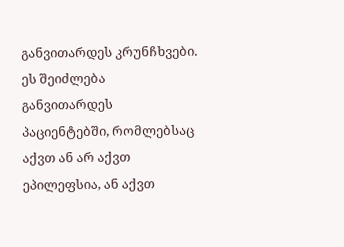განვითარდეს კრუნჩხვები. ეს შეიძლება განვითარდეს პაციენტებში, რომლებსაც აქვთ ან არ აქვთ ეპილეფსია, ან აქვთ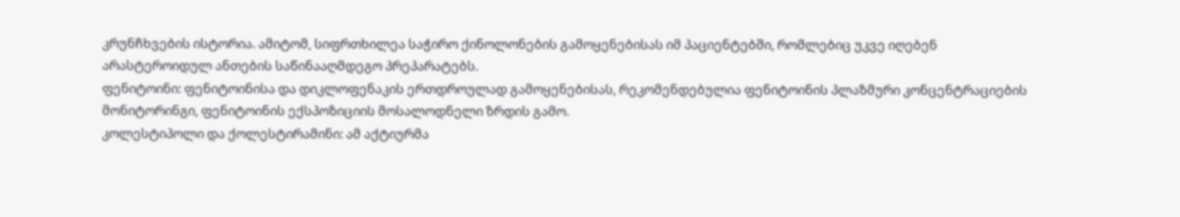კრუნჩხვების ისტორია. ამიტომ, სიფრთხილეა საჭირო ქინოლონების გამოყენებისას იმ პაციენტებში, რომლებიც უკვე იღებენ არასტეროიდულ ანთების საწინააღმდეგო პრეპარატებს.
ფენიტოინი: ფენიტოინისა და დიკლოფენაკის ერთდროულად გამოყენებისას, რეკომენდებულია ფენიტოინის პლაზმური კონცენტრაციების მონიტორინგი, ფენიტოინის ექსპოზიციის მოსალოდნელი ზრდის გამო.
კოლესტიპოლი და ქოლესტირამინი: ამ აქტიურმა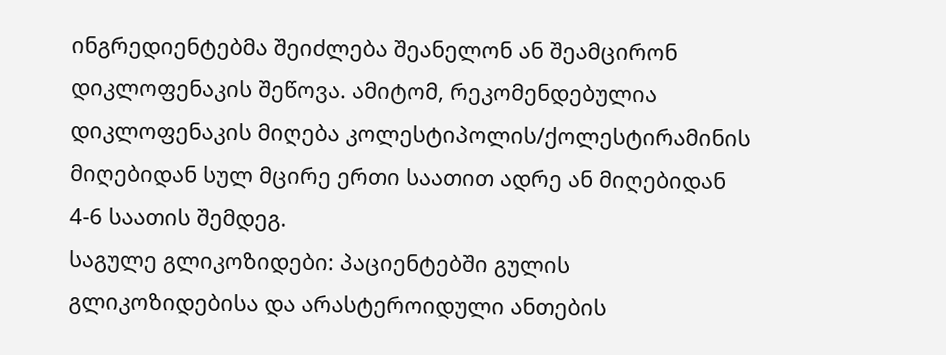ინგრედიენტებმა შეიძლება შეანელონ ან შეამცირონ დიკლოფენაკის შეწოვა. ამიტომ, რეკომენდებულია დიკლოფენაკის მიღება კოლესტიპოლის/ქოლესტირამინის მიღებიდან სულ მცირე ერთი საათით ადრე ან მიღებიდან 4-6 საათის შემდეგ.
საგულე გლიკოზიდები: პაციენტებში გულის გლიკოზიდებისა და არასტეროიდული ანთების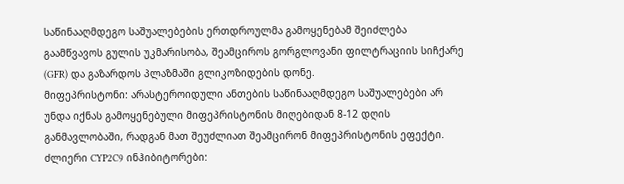საწინააღმდეგო საშუალებების ერთდროულმა გამოყენებამ შეიძლება გაამწვავოს გულის უკმარისობა, შეამციროს გორგლოვანი ფილტრაციის სიჩქარე (GFR) და გაზარდოს პლაზმაში გლიკოზიდების დონე.
მიფეპრისტონი: არასტეროიდული ანთების საწინააღმდეგო საშუალებები არ უნდა იქნას გამოყენებული მიფეპრისტონის მიღებიდან 8-12 დღის განმავლობაში, რადგან მათ შეუძლიათ შეამცირონ მიფეპრისტონის ეფექტი.
ძლიერი CYP2C9 ინჰიბიტორები: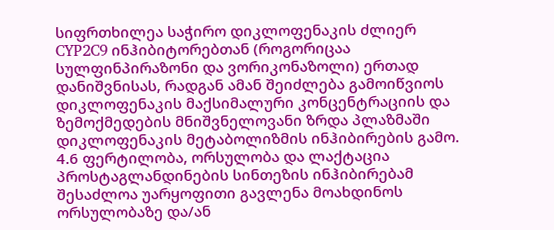სიფრთხილეა საჭირო დიკლოფენაკის ძლიერ CYP2C9 ინჰიბიტორებთან (როგორიცაა სულფინპირაზონი და ვორიკონაზოლი) ერთად დანიშვნისას, რადგან ამან შეიძლება გამოიწვიოს დიკლოფენაკის მაქსიმალური კონცენტრაციის და ზემოქმედების მნიშვნელოვანი ზრდა პლაზმაში დიკლოფენაკის მეტაბოლიზმის ინჰიბირების გამო.
4.6 ფერტილობა, ორსულობა და ლაქტაცია
პროსტაგლანდინების სინთეზის ინჰიბირებამ შესაძლოა უარყოფითი გავლენა მოახდინოს ორსულობაზე და/ან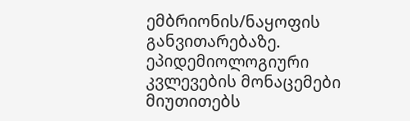ემბრიონის/ნაყოფის განვითარებაზე. ეპიდემიოლოგიური კვლევების მონაცემები მიუთითებს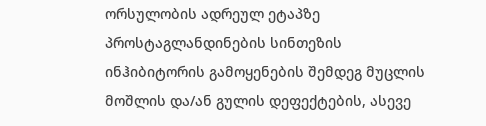ორსულობის ადრეულ ეტაპზე პროსტაგლანდინების სინთეზის ინჰიბიტორის გამოყენების შემდეგ მუცლის მოშლის და/ან გულის დეფექტების, ასევე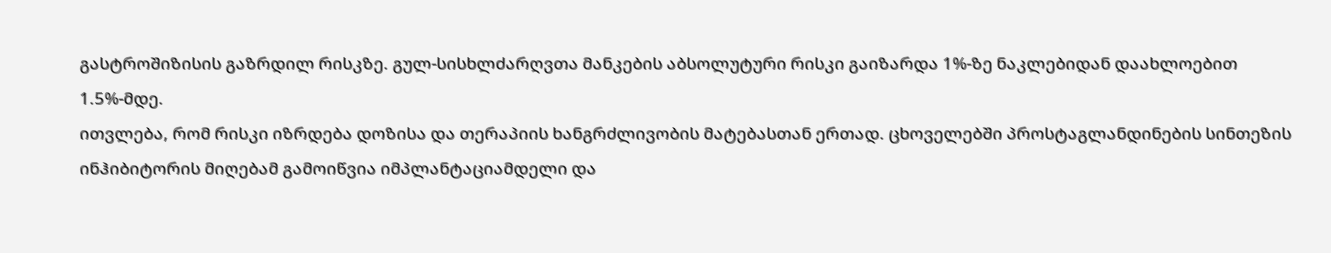გასტროშიზისის გაზრდილ რისკზე. გულ-სისხლძარღვთა მანკების აბსოლუტური რისკი გაიზარდა 1%-ზე ნაკლებიდან დაახლოებით 1.5%-მდე.
ითვლება, რომ რისკი იზრდება დოზისა და თერაპიის ხანგრძლივობის მატებასთან ერთად. ცხოველებში პროსტაგლანდინების სინთეზის ინჰიბიტორის მიღებამ გამოიწვია იმპლანტაციამდელი და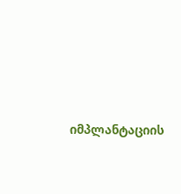იმპლანტაციის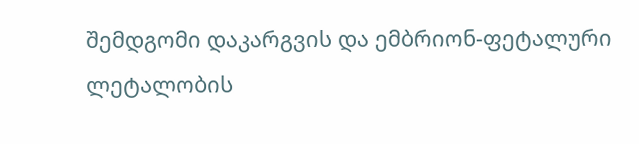შემდგომი დაკარგვის და ემბრიონ-ფეტალური ლეტალობის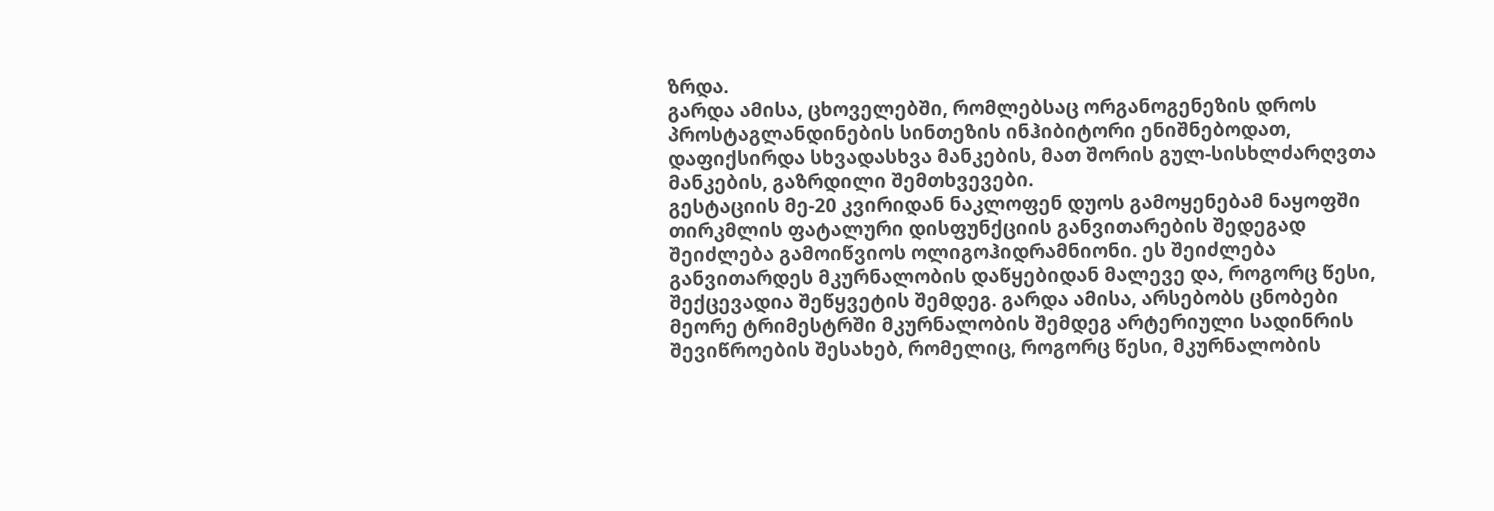ზრდა.
გარდა ამისა, ცხოველებში, რომლებსაც ორგანოგენეზის დროს პროსტაგლანდინების სინთეზის ინჰიბიტორი ენიშნებოდათ, დაფიქსირდა სხვადასხვა მანკების, მათ შორის გულ-სისხლძარღვთა მანკების, გაზრდილი შემთხვევები.
გესტაციის მე-20 კვირიდან ნაკლოფენ დუოს გამოყენებამ ნაყოფში თირკმლის ფატალური დისფუნქციის განვითარების შედეგად შეიძლება გამოიწვიოს ოლიგოჰიდრამნიონი. ეს შეიძლება განვითარდეს მკურნალობის დაწყებიდან მალევე და, როგორც წესი, შექცევადია შეწყვეტის შემდეგ. გარდა ამისა, არსებობს ცნობები მეორე ტრიმესტრში მკურნალობის შემდეგ არტერიული სადინრის შევიწროების შესახებ, რომელიც, როგორც წესი, მკურნალობის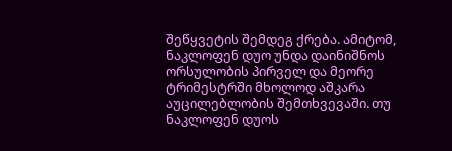შეწყვეტის შემდეგ ქრება. ამიტომ, ნაკლოფენ დუო უნდა დაინიშნოს ორსულობის პირველ და მეორე ტრიმესტრში მხოლოდ აშკარა აუცილებლობის შემთხვევაში. თუ ნაკლოფენ დუოს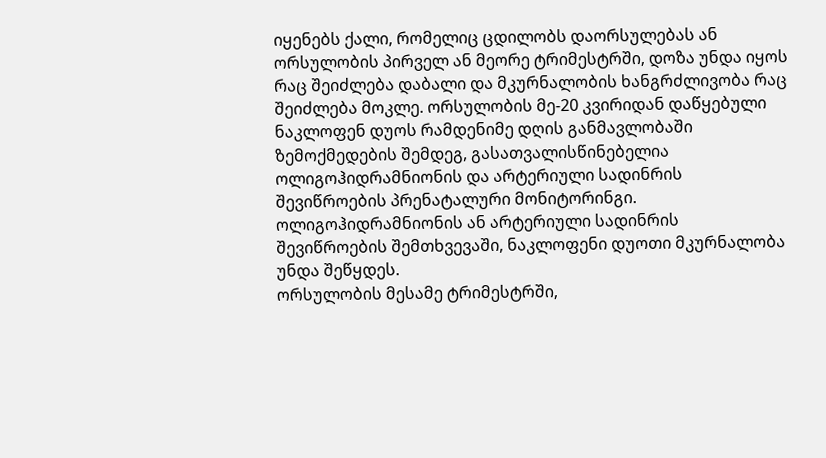იყენებს ქალი, რომელიც ცდილობს დაორსულებას ან ორსულობის პირველ ან მეორე ტრიმესტრში, დოზა უნდა იყოს რაც შეიძლება დაბალი და მკურნალობის ხანგრძლივობა რაც შეიძლება მოკლე. ორსულობის მე-20 კვირიდან დაწყებული ნაკლოფენ დუოს რამდენიმე დღის განმავლობაში ზემოქმედების შემდეგ, გასათვალისწინებელია ოლიგოჰიდრამნიონის და არტერიული სადინრის შევიწროების პრენატალური მონიტორინგი. ოლიგოჰიდრამნიონის ან არტერიული სადინრის შევიწროების შემთხვევაში, ნაკლოფენი დუოთი მკურნალობა უნდა შეწყდეს.
ორსულობის მესამე ტრიმესტრში,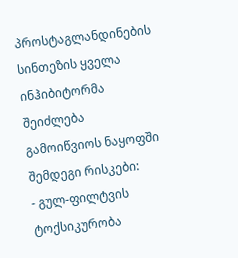პროსტაგლანდინების სინთეზის ყველა ინჰიბიტორმა შეიძლება გამოიწვიოს ნაყოფში შემდეგი რისკები:
- გულ-ფილტვის ტოქსიკურობა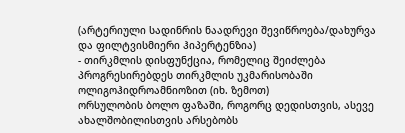(არტერიული სადინრის ნაადრევი შევიწროება/დახურვა და ფილტვისმიერი ჰიპერტენზია)
- თირკმლის დისფუნქცია, რომელიც შეიძლება პროგრესირებდეს თირკმლის უკმარისობაში ოლიგოჰიდროამნიოზით (იხ. ზემოთ)
ორსულობის ბოლო ფაზაში, როგორც დედისთვის, ასევე ახალშობილისთვის არსებობს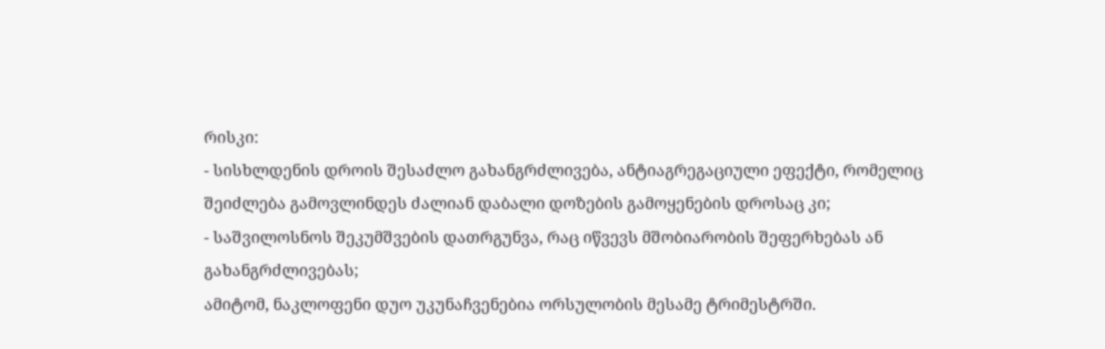რისკი:
- სისხლდენის დროის შესაძლო გახანგრძლივება, ანტიაგრეგაციული ეფექტი, რომელიც შეიძლება გამოვლინდეს ძალიან დაბალი დოზების გამოყენების დროსაც კი;
- საშვილოსნოს შეკუმშვების დათრგუნვა, რაც იწვევს მშობიარობის შეფერხებას ან გახანგრძლივებას;
ამიტომ, ნაკლოფენი დუო უკუნაჩვენებია ორსულობის მესამე ტრიმესტრში.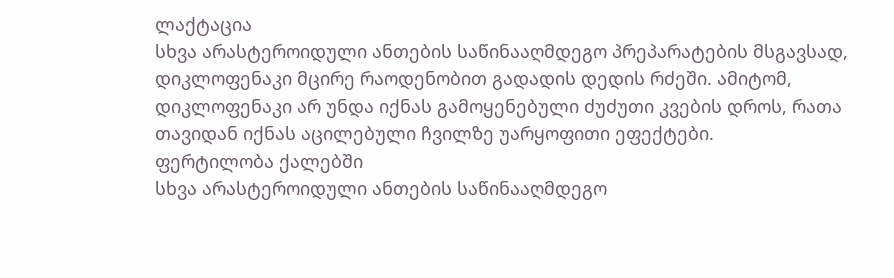ლაქტაცია
სხვა არასტეროიდული ანთების საწინააღმდეგო პრეპარატების მსგავსად, დიკლოფენაკი მცირე რაოდენობით გადადის დედის რძეში. ამიტომ, დიკლოფენაკი არ უნდა იქნას გამოყენებული ძუძუთი კვების დროს, რათა თავიდან იქნას აცილებული ჩვილზე უარყოფითი ეფექტები.
ფერტილობა ქალებში
სხვა არასტეროიდული ანთების საწინააღმდეგო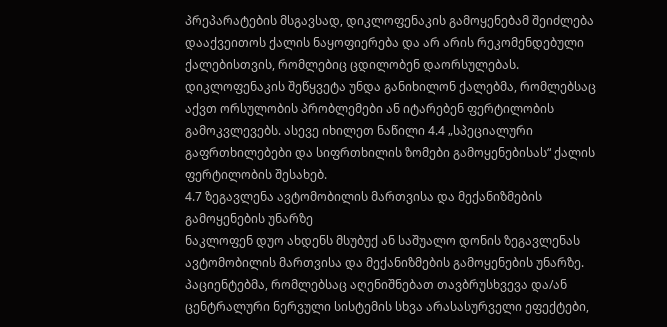პრეპარატების მსგავსად, დიკლოფენაკის გამოყენებამ შეიძლება დააქვეითოს ქალის ნაყოფიერება და არ არის რეკომენდებული ქალებისთვის, რომლებიც ცდილობენ დაორსულებას. დიკლოფენაკის შეწყვეტა უნდა განიხილონ ქალებმა, რომლებსაც აქვთ ორსულობის პრობლემები ან იტარებენ ფერტილობის გამოკვლევებს. ასევე იხილეთ ნაწილი 4.4 „სპეციალური გაფრთხილებები და სიფრთხილის ზომები გამოყენებისას“ ქალის ფერტილობის შესახებ.
4.7 ზეგავლენა ავტომობილის მართვისა და მექანიზმების გამოყენების უნარზე
ნაკლოფენ დუო ახდენს მსუბუქ ან საშუალო დონის ზეგავლენას ავტომობილის მართვისა და მექანიზმების გამოყენების უნარზე.
პაციენტებმა, რომლებსაც აღენიშნებათ თავბრუსხვევა და/ან ცენტრალური ნერვული სისტემის სხვა არასასურველი ეფექტები,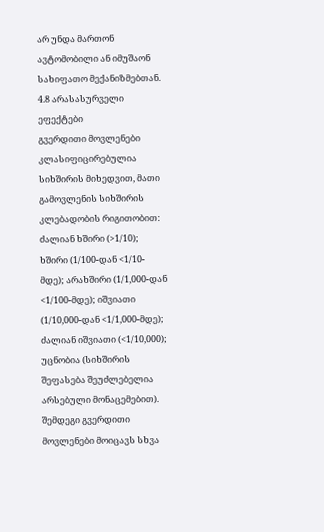არ უნდა მართონ ავტომობილი ან იმუშაონ სახიფათო მექანიზმებთან.
4.8 არასასურველი ეფექტები
გვერდითი მოვლენები კლასიფიცირებულია სიხშირის მიხედვით, მათი გამოვლენის სიხშირის კლებადობის რიგითობით: ძალიან ხშირი (>1/10); ხშირი (1/100-დან <1/10-მდე); არახშირი (1/1,000-დან <1/100-მდე); იშვიათი (1/10,000-დან <1/1,000-მდე); ძალიან იშვიათი (<1/10,000); უცნობია (სიხშირის შეფასება შეუძლებელია არსებული მონაცემებით).
შემდეგი გვერდითი მოვლენები მოიცავს სხვა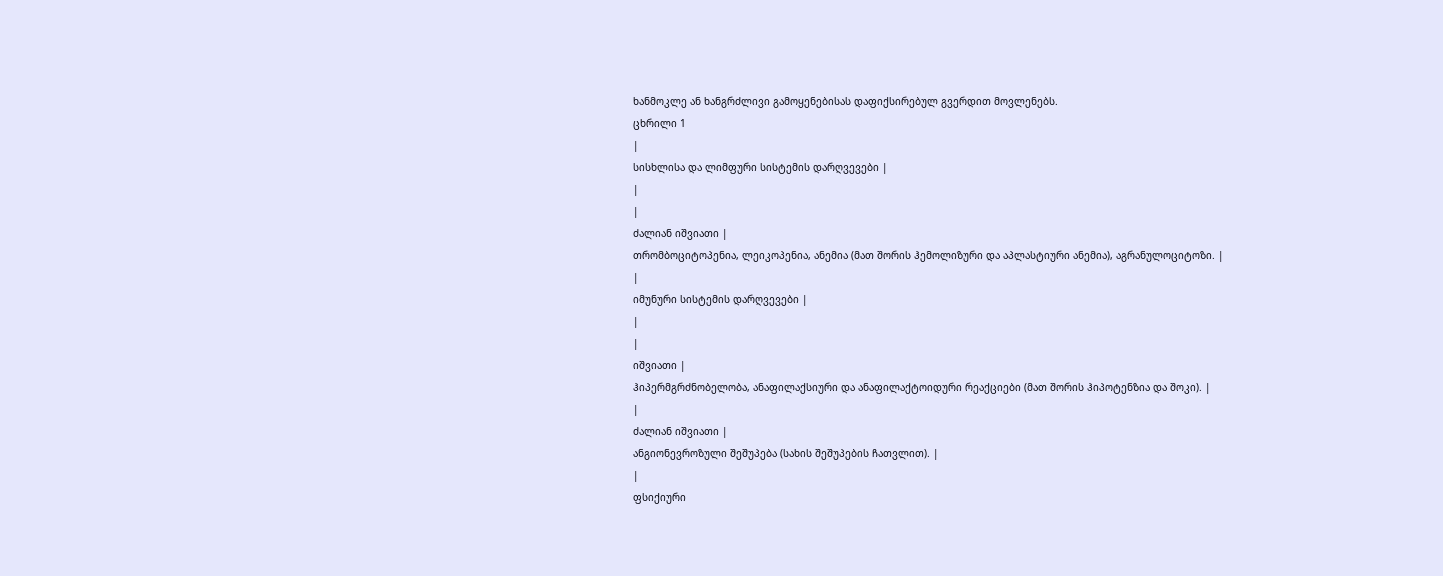ხანმოკლე ან ხანგრძლივი გამოყენებისას დაფიქსირებულ გვერდით მოვლენებს.
ცხრილი 1
|
სისხლისა და ლიმფური სისტემის დარღვევები |
|
|
ძალიან იშვიათი |
თრომბოციტოპენია, ლეიკოპენია, ანემია (მათ შორის ჰემოლიზური და აპლასტიური ანემია), აგრანულოციტოზი. |
|
იმუნური სისტემის დარღვევები |
|
|
იშვიათი |
ჰიპერმგრძნობელობა, ანაფილაქსიური და ანაფილაქტოიდური რეაქციები (მათ შორის ჰიპოტენზია და შოკი). |
|
ძალიან იშვიათი |
ანგიონევროზული შეშუპება (სახის შეშუპების ჩათვლით). |
|
ფსიქიური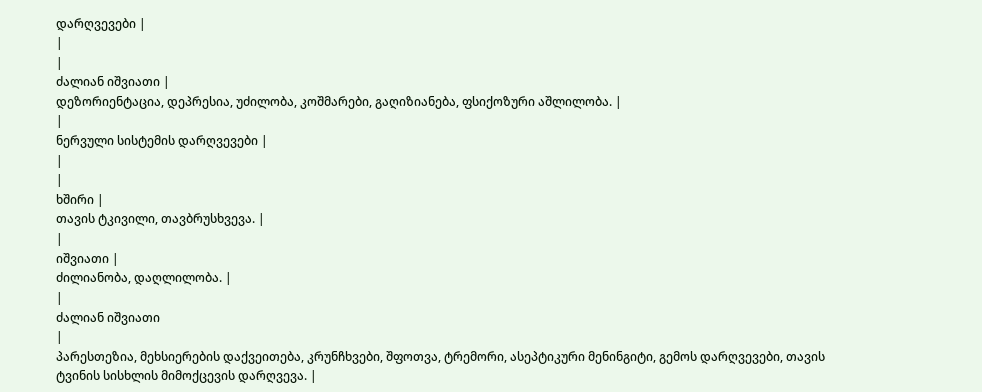დარღვევები |
|
|
ძალიან იშვიათი |
დეზორიენტაცია, დეპრესია, უძილობა, კოშმარები, გაღიზიანება, ფსიქოზური აშლილობა. |
|
ნერვული სისტემის დარღვევები |
|
|
ხშირი |
თავის ტკივილი, თავბრუსხვევა. |
|
იშვიათი |
ძილიანობა, დაღლილობა. |
|
ძალიან იშვიათი
|
პარესთეზია, მეხსიერების დაქვეითება, კრუნჩხვები, შფოთვა, ტრემორი, ასეპტიკური მენინგიტი, გემოს დარღვევები, თავის ტვინის სისხლის მიმოქცევის დარღვევა. |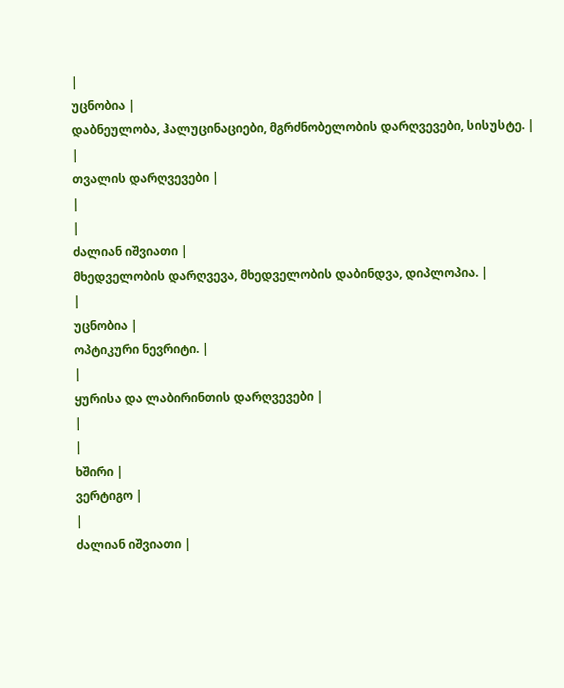|
უცნობია |
დაბნეულობა, ჰალუცინაციები, მგრძნობელობის დარღვევები, სისუსტე. |
|
თვალის დარღვევები |
|
|
ძალიან იშვიათი |
მხედველობის დარღვევა, მხედველობის დაბინდვა, დიპლოპია. |
|
უცნობია |
ოპტიკური ნევრიტი. |
|
ყურისა და ლაბირინთის დარღვევები |
|
|
ხშირი |
ვერტიგო |
|
ძალიან იშვიათი |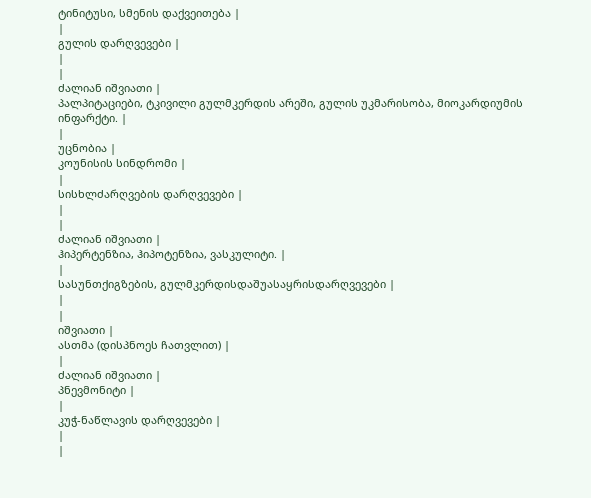ტინიტუსი, სმენის დაქვეითება |
|
გულის დარღვევები |
|
|
ძალიან იშვიათი |
პალპიტაციები, ტკივილი გულმკერდის არეში, გულის უკმარისობა, მიოკარდიუმის ინფარქტი. |
|
უცნობია |
კოუნისის სინდრომი |
|
სისხლძარღვების დარღვევები |
|
|
ძალიან იშვიათი |
ჰიპერტენზია, ჰიპოტენზია, ვასკულიტი. |
|
სასუნთქიგზების, გულმკერდისდაშუასაყრისდარღვევები |
|
|
იშვიათი |
ასთმა (დისპნოეს ჩათვლით) |
|
ძალიან იშვიათი |
პნევმონიტი |
|
კუჭ-ნაწლავის დარღვევები |
|
|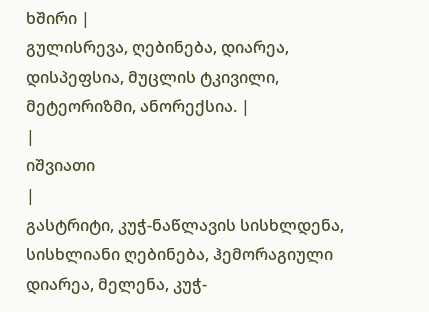ხშირი |
გულისრევა, ღებინება, დიარეა, დისპეფსია, მუცლის ტკივილი, მეტეორიზმი, ანორექსია. |
|
იშვიათი
|
გასტრიტი, კუჭ-ნაწლავის სისხლდენა, სისხლიანი ღებინება, ჰემორაგიული დიარეა, მელენა, კუჭ-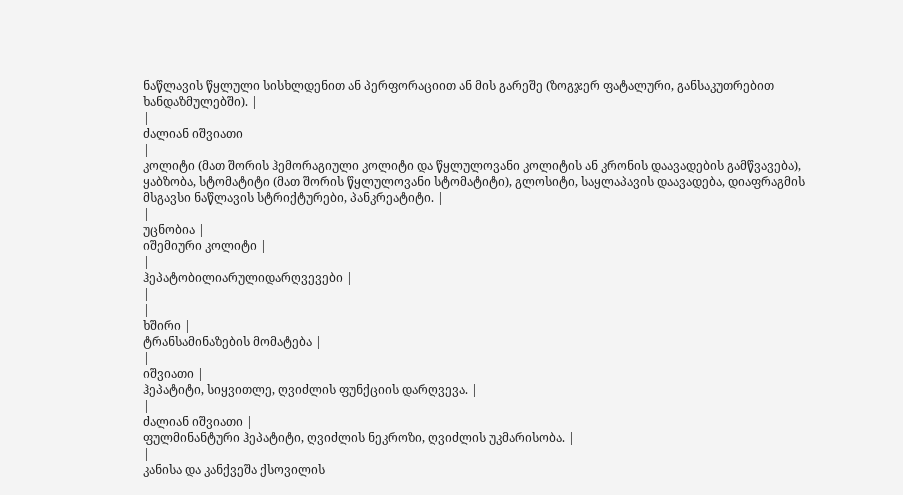ნაწლავის წყლული სისხლდენით ან პერფორაციით ან მის გარეშე (ზოგჯერ ფატალური, განსაკუთრებით ხანდაზმულებში). |
|
ძალიან იშვიათი
|
კოლიტი (მათ შორის ჰემორაგიული კოლიტი და წყლულოვანი კოლიტის ან კრონის დაავადების გამწვავება), ყაბზობა, სტომატიტი (მათ შორის წყლულოვანი სტომატიტი), გლოსიტი, საყლაპავის დაავადება, დიაფრაგმის მსგავსი ნაწლავის სტრიქტურები, პანკრეატიტი. |
|
უცნობია |
იშემიური კოლიტი |
|
ჰეპატობილიარულიდარღვევები |
|
|
ხშირი |
ტრანსამინაზების მომატება |
|
იშვიათი |
ჰეპატიტი, სიყვითლე, ღვიძლის ფუნქციის დარღვევა. |
|
ძალიან იშვიათი |
ფულმინანტური ჰეპატიტი, ღვიძლის ნეკროზი, ღვიძლის უკმარისობა. |
|
კანისა და კანქვეშა ქსოვილის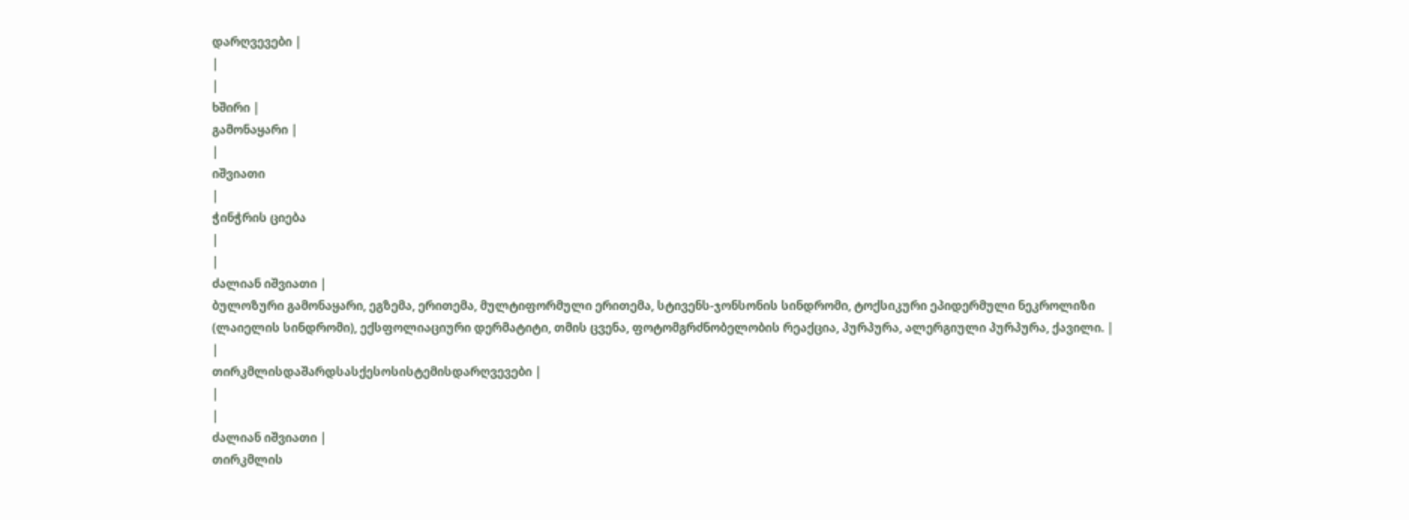დარღვევები |
|
|
ხშირი |
გამონაყარი |
|
იშვიათი
|
ჭინჭრის ციება
|
|
ძალიან იშვიათი |
ბულოზური გამონაყარი, ეგზემა, ერითემა, მულტიფორმული ერითემა, სტივენს-ჯონსონის სინდრომი, ტოქსიკური ეპიდერმული ნეკროლიზი (ლაიელის სინდრომი), ექსფოლიაციური დერმატიტი, თმის ცვენა, ფოტომგრძნობელობის რეაქცია, პურპურა, ალერგიული პურპურა, ქავილი. |
|
თირკმლისდაშარდსასქესოსისტემისდარღვევები |
|
|
ძალიან იშვიათი |
თირკმლის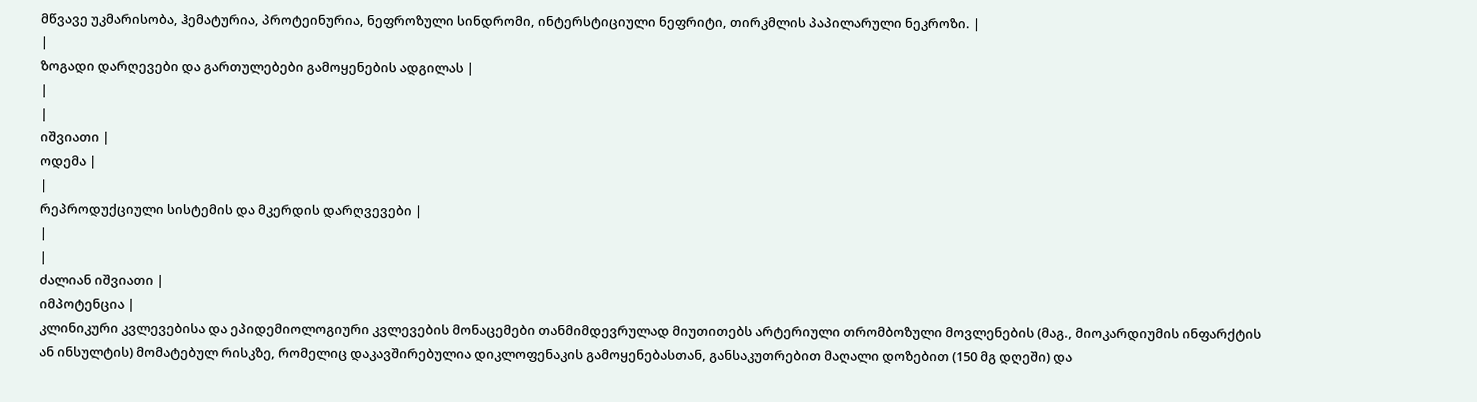მწვავე უკმარისობა, ჰემატურია, პროტეინურია, ნეფროზული სინდრომი, ინტერსტიციული ნეფრიტი, თირკმლის პაპილარული ნეკროზი. |
|
ზოგადი დარღევები და გართულებები გამოყენების ადგილას |
|
|
იშვიათი |
ოდემა |
|
რეპროდუქციული სისტემის და მკერდის დარღვევები |
|
|
ძალიან იშვიათი |
იმპოტენცია |
კლინიკური კვლევებისა და ეპიდემიოლოგიური კვლევების მონაცემები თანმიმდევრულად მიუთითებს არტერიული თრომბოზული მოვლენების (მაგ., მიოკარდიუმის ინფარქტის ან ინსულტის) მომატებულ რისკზე, რომელიც დაკავშირებულია დიკლოფენაკის გამოყენებასთან, განსაკუთრებით მაღალი დოზებით (150 მგ დღეში) და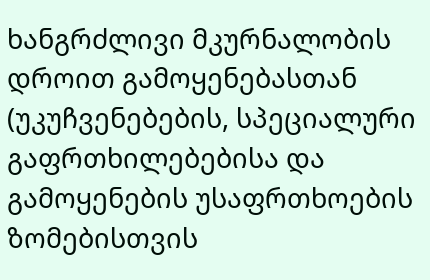ხანგრძლივი მკურნალობის დროით გამოყენებასთან (უკუჩვენებების, სპეციალური გაფრთხილებებისა და გამოყენების უსაფრთხოების ზომებისთვის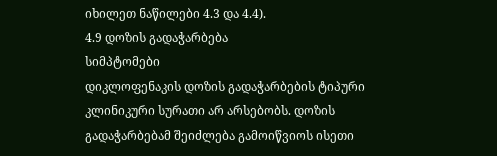იხილეთ ნაწილები 4.3 და 4.4).
4.9 დოზის გადაჭარბება
სიმპტომები
დიკლოფენაკის დოზის გადაჭარბების ტიპური კლინიკური სურათი არ არსებობს. დოზის გადაჭარბებამ შეიძლება გამოიწვიოს ისეთი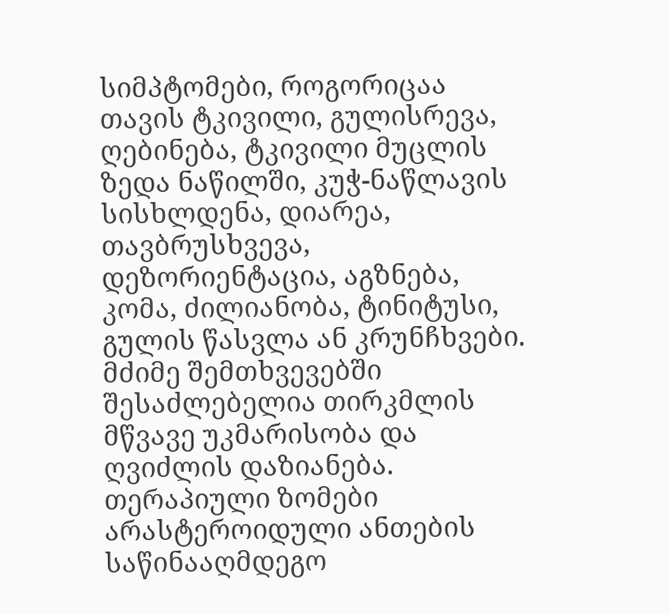სიმპტომები, როგორიცაა თავის ტკივილი, გულისრევა, ღებინება, ტკივილი მუცლის ზედა ნაწილში, კუჭ-ნაწლავის სისხლდენა, დიარეა, თავბრუსხვევა, დეზორიენტაცია, აგზნება, კომა, ძილიანობა, ტინიტუსი, გულის წასვლა ან კრუნჩხვები. მძიმე შემთხვევებში შესაძლებელია თირკმლის მწვავე უკმარისობა და ღვიძლის დაზიანება.
თერაპიული ზომები
არასტეროიდული ანთების საწინააღმდეგო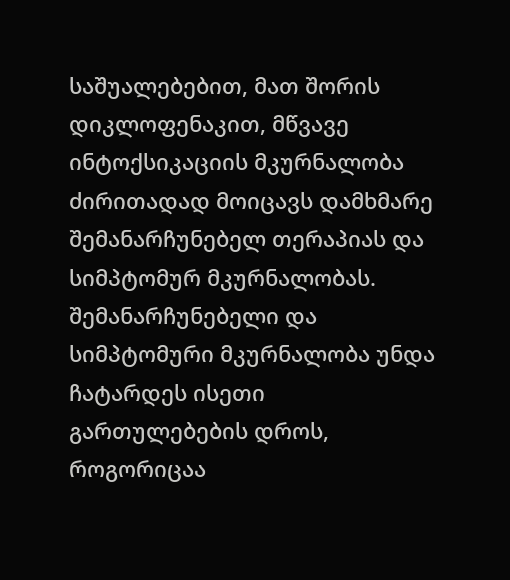საშუალებებით, მათ შორის დიკლოფენაკით, მწვავე ინტოქსიკაციის მკურნალობა ძირითადად მოიცავს დამხმარე შემანარჩუნებელ თერაპიას და სიმპტომურ მკურნალობას. შემანარჩუნებელი და სიმპტომური მკურნალობა უნდა ჩატარდეს ისეთი გართულებების დროს, როგორიცაა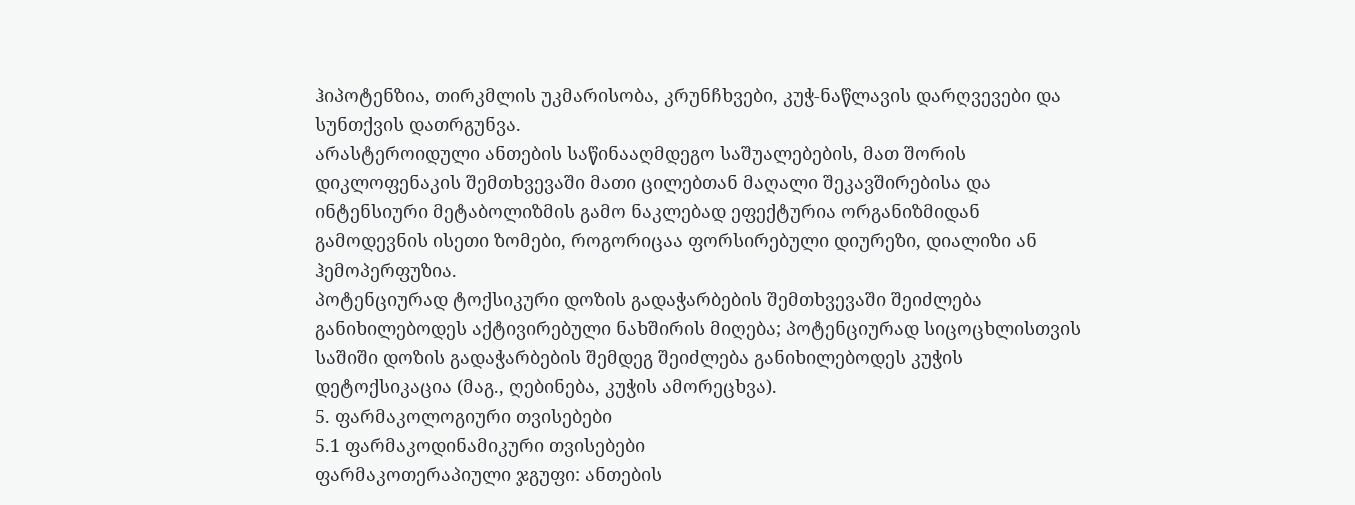ჰიპოტენზია, თირკმლის უკმარისობა, კრუნჩხვები, კუჭ-ნაწლავის დარღვევები და სუნთქვის დათრგუნვა.
არასტეროიდული ანთების საწინააღმდეგო საშუალებების, მათ შორის დიკლოფენაკის შემთხვევაში მათი ცილებთან მაღალი შეკავშირებისა და ინტენსიური მეტაბოლიზმის გამო ნაკლებად ეფექტურია ორგანიზმიდან გამოდევნის ისეთი ზომები, როგორიცაა ფორსირებული დიურეზი, დიალიზი ან ჰემოპერფუზია.
პოტენციურად ტოქსიკური დოზის გადაჭარბების შემთხვევაში შეიძლება განიხილებოდეს აქტივირებული ნახშირის მიღება; პოტენციურად სიცოცხლისთვის საშიში დოზის გადაჭარბების შემდეგ შეიძლება განიხილებოდეს კუჭის დეტოქსიკაცია (მაგ., ღებინება, კუჭის ამორეცხვა).
5. ფარმაკოლოგიური თვისებები
5.1 ფარმაკოდინამიკური თვისებები
ფარმაკოთერაპიული ჯგუფი: ანთების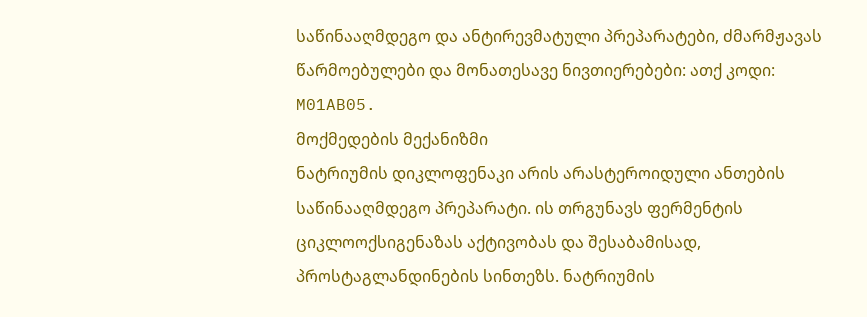საწინააღმდეგო და ანტირევმატული პრეპარატები, ძმარმჟავას წარმოებულები და მონათესავე ნივთიერებები: ათქ კოდი: M01AB05.
მოქმედების მექანიზმი
ნატრიუმის დიკლოფენაკი არის არასტეროიდული ანთების საწინააღმდეგო პრეპარატი. ის თრგუნავს ფერმენტის ციკლოოქსიგენაზას აქტივობას და შესაბამისად, პროსტაგლანდინების სინთეზს. ნატრიუმის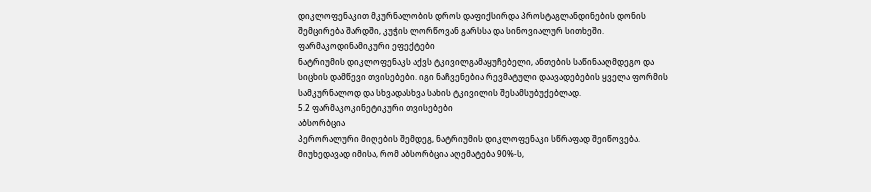დიკლოფენაკით მკურნალობის დროს დაფიქსირდა პროსტაგლანდინების დონის შემცირება შარდში, კუჭის ლორწოვან გარსსა და სინოვიალურ სითხეში.
ფარმაკოდინამიკური ეფექტები
ნატრიუმის დიკლოფენაკს აქვს ტკივილგამაყუჩებელი, ანთების საწინააღმდეგო და სიცხის დამწევი თვისებები. იგი ნაჩვენებია რევმატული დაავადებების ყველა ფორმის სამკურნალოდ და სხვადასხვა სახის ტკივილის შესამსუბუქებლად.
5.2 ფარმაკოკინეტიკური თვისებები
აბსორბცია
პერორალური მიღების შემდეგ, ნატრიუმის დიკლოფენაკი სწრაფად შეიწოვება. მიუხედავად იმისა, რომ აბსორბცია აღემატება 90%-ს,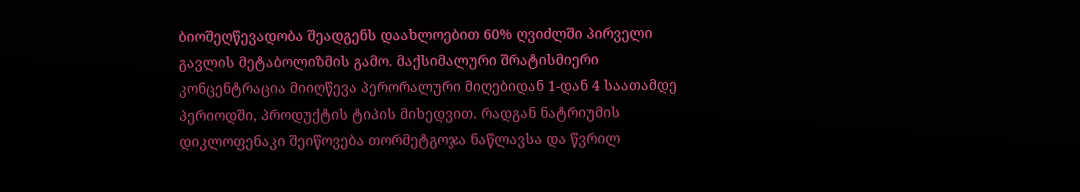ბიოშეღწევადობა შეადგენს დაახლოებით 60% ღვიძლში პირველი გავლის მეტაბოლიზმის გამო. მაქსიმალური შრატისმიერი კონცენტრაცია მიიღწევა პერორალური მიღებიდან 1-დან 4 საათამდე პერიოდში, პროდუქტის ტიპის მიხედვით. რადგან ნატრიუმის დიკლოფენაკი შეიწოვება თორმეტგოჯა ნაწლავსა და წვრილ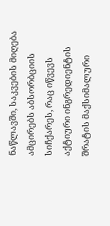ნაწლავში, საკვების მიღება ამცირებს აბსორბციის სიჩქარეს, რაც იწვევს აქტიური ინგრედიენტის შრატის მაქსიმალური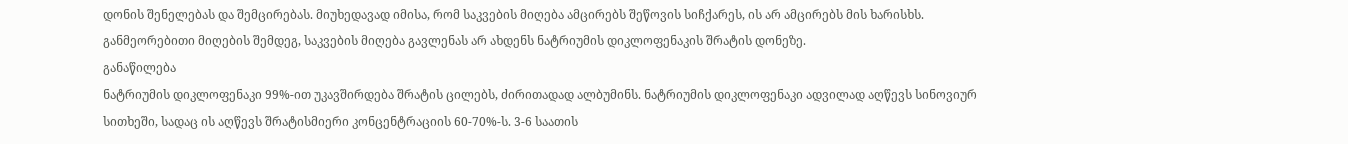დონის შენელებას და შემცირებას. მიუხედავად იმისა, რომ საკვების მიღება ამცირებს შეწოვის სიჩქარეს, ის არ ამცირებს მის ხარისხს. განმეორებითი მიღების შემდეგ, საკვების მიღება გავლენას არ ახდენს ნატრიუმის დიკლოფენაკის შრატის დონეზე.
განაწილება
ნატრიუმის დიკლოფენაკი 99%-ით უკავშირდება შრატის ცილებს, ძირითადად ალბუმინს. ნატრიუმის დიკლოფენაკი ადვილად აღწევს სინოვიურ სითხეში, სადაც ის აღწევს შრატისმიერი კონცენტრაციის 60-70%-ს. 3-6 საათის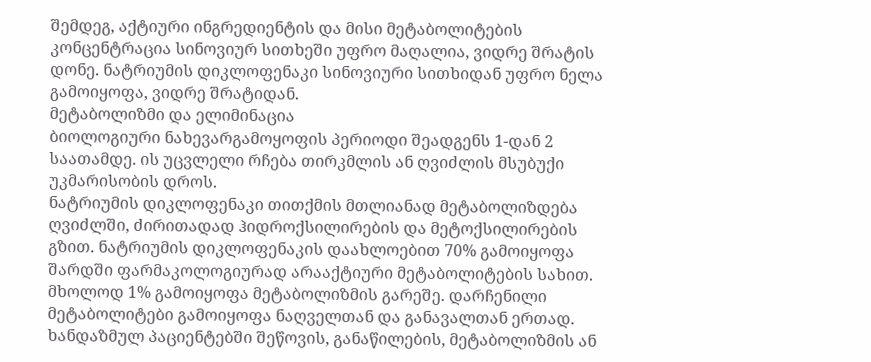შემდეგ, აქტიური ინგრედიენტის და მისი მეტაბოლიტების კონცენტრაცია სინოვიურ სითხეში უფრო მაღალია, ვიდრე შრატის დონე. ნატრიუმის დიკლოფენაკი სინოვიური სითხიდან უფრო ნელა გამოიყოფა, ვიდრე შრატიდან.
მეტაბოლიზმი და ელიმინაცია
ბიოლოგიური ნახევარგამოყოფის პერიოდი შეადგენს 1-დან 2 საათამდე. ის უცვლელი რჩება თირკმლის ან ღვიძლის მსუბუქი უკმარისობის დროს.
ნატრიუმის დიკლოფენაკი თითქმის მთლიანად მეტაბოლიზდება ღვიძლში, ძირითადად ჰიდროქსილირების და მეტოქსილირების გზით. ნატრიუმის დიკლოფენაკის დაახლოებით 70% გამოიყოფა შარდში ფარმაკოლოგიურად არააქტიური მეტაბოლიტების სახით. მხოლოდ 1% გამოიყოფა მეტაბოლიზმის გარეშე. დარჩენილი მეტაბოლიტები გამოიყოფა ნაღველთან და განავალთან ერთად.
ხანდაზმულ პაციენტებში შეწოვის, განაწილების, მეტაბოლიზმის ან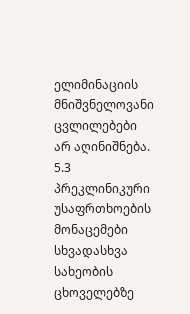ელიმინაციის მნიშვნელოვანი ცვლილებები არ აღინიშნება.
5.3 პრეკლინიკური უსაფრთხოების მონაცემები
სხვადასხვა სახეობის ცხოველებზე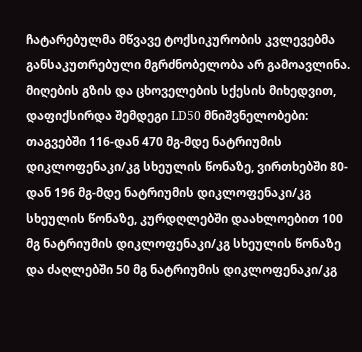ჩატარებულმა მწვავე ტოქსიკურობის კვლევებმა განსაკუთრებული მგრძნობელობა არ გამოავლინა. მიღების გზის და ცხოველების სქესის მიხედვით, დაფიქსირდა შემდეგი LD50 მნიშვნელობები: თაგვებში 116-დან 470 მგ-მდე ნატრიუმის დიკლოფენაკი/კგ სხეულის წონაზე, ვირთხებში 80-დან 196 მგ-მდე ნატრიუმის დიკლოფენაკი/კგ სხეულის წონაზე, კურდღლებში დაახლოებით 100 მგ ნატრიუმის დიკლოფენაკი/კგ სხეულის წონაზე და ძაღლებში 50 მგ ნატრიუმის დიკლოფენაკი/კგ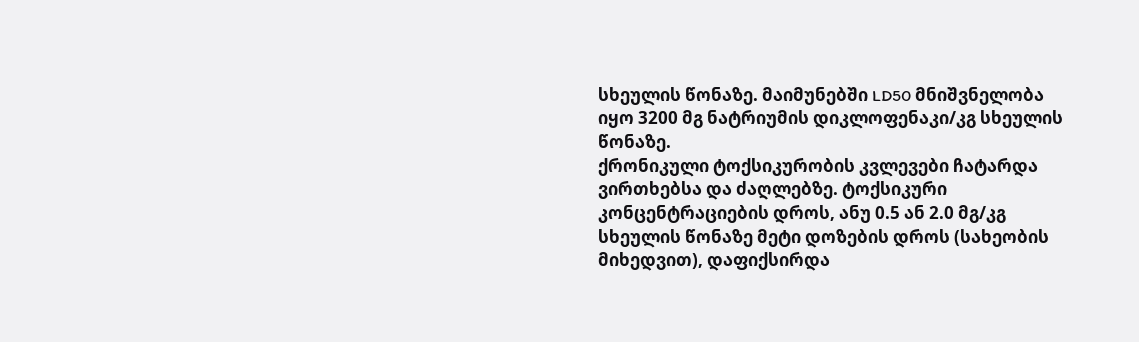სხეულის წონაზე. მაიმუნებში LD50 მნიშვნელობა იყო 3200 მგ ნატრიუმის დიკლოფენაკი/კგ სხეულის წონაზე.
ქრონიკული ტოქსიკურობის კვლევები ჩატარდა ვირთხებსა და ძაღლებზე. ტოქსიკური კონცენტრაციების დროს, ანუ 0.5 ან 2.0 მგ/კგ სხეულის წონაზე მეტი დოზების დროს (სახეობის მიხედვით), დაფიქსირდა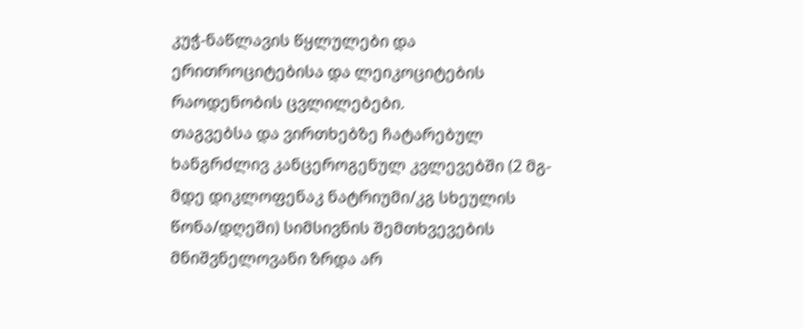კუჭ-ნაწლავის წყლულები და ერითროციტებისა და ლეიკოციტების რაოდენობის ცვლილებები.
თაგვებსა და ვირთხებზე ჩატარებულ ხანგრძლივ კანცეროგენულ კვლევებში (2 მგ-მდე დიკლოფენაკ ნატრიუმი/კგ სხეულის წონა/დღეში) სიმსივნის შემთხვევების მნიშვნელოვანი ზრდა არ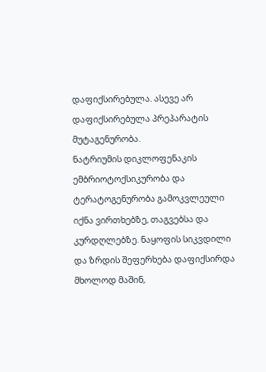დაფიქსირებულა. ასევე არ დაფიქსირებულა პრეპარატის მუტაგენურობა.
ნატრიუმის დიკლოფენაკის ემბრიოტოქსიკურობა და ტერატოგენურობა გამოკვლეული იქნა ვირთხებზე, თაგვებსა და კურდღლებზე. ნაყოფის სიკვდილი და ზრდის შეფერხება დაფიქსირდა მხოლოდ მაშინ,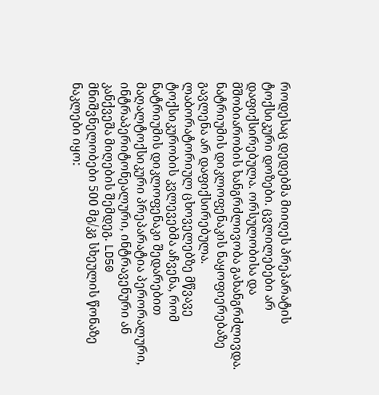როდესაც დედებმა მიიღეს პრეპარატის ტოქსიკური დოზები. ცვლილებები არ დაფიქსირებულა. ორსულობისა და მშობიარობის ხანგრძლივობა გახანგრძლივდა. ნატრიუმის დიკლოფენაკის ნაყოფიერებაზე გავლენა არ დაფიქსირებულა.
ლაბორატორიულ ცხოველებზე მწვავე ტოქსიკურობის კვლევებმა აჩვენა, რომ ნატრიუმის დიკლოფენაკი შედარებით მაღალტოქსიკური პრეპარატია პერორალური, ინტრაპერიტონეალური, ინტრავენური ან კანქვეშა მიღების შემდეგ. LD50 მნიშვნელობები 500 მგ/კგ სხეულის წონაზე ნაკლები იყო: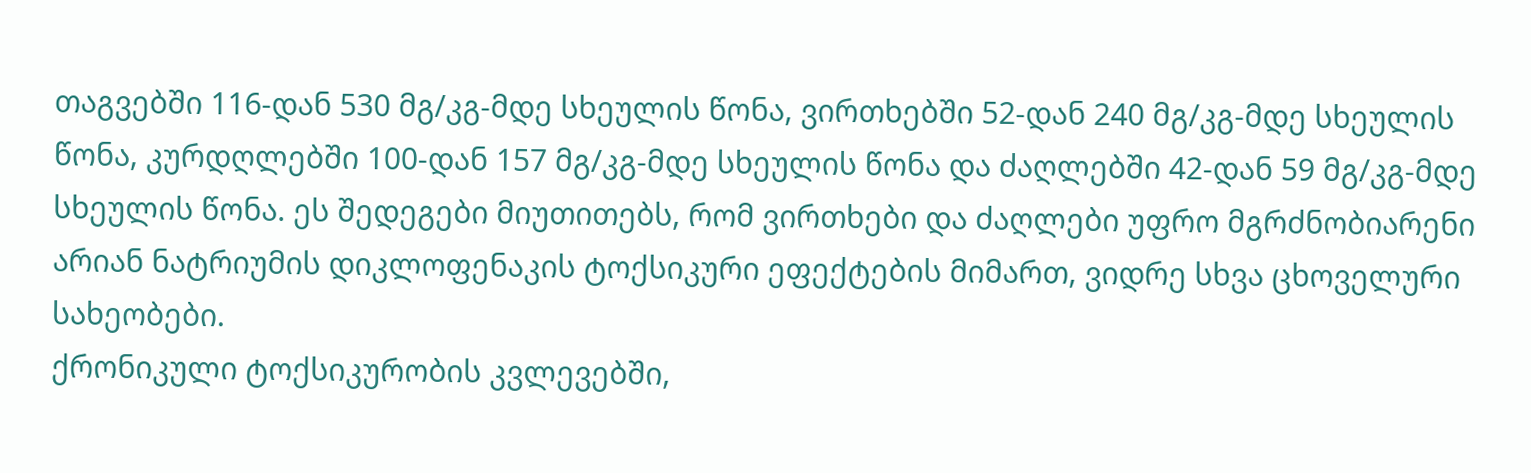თაგვებში 116-დან 530 მგ/კგ-მდე სხეულის წონა, ვირთხებში 52-დან 240 მგ/კგ-მდე სხეულის წონა, კურდღლებში 100-დან 157 მგ/კგ-მდე სხეულის წონა და ძაღლებში 42-დან 59 მგ/კგ-მდე სხეულის წონა. ეს შედეგები მიუთითებს, რომ ვირთხები და ძაღლები უფრო მგრძნობიარენი არიან ნატრიუმის დიკლოფენაკის ტოქსიკური ეფექტების მიმართ, ვიდრე სხვა ცხოველური სახეობები.
ქრონიკული ტოქსიკურობის კვლევებში,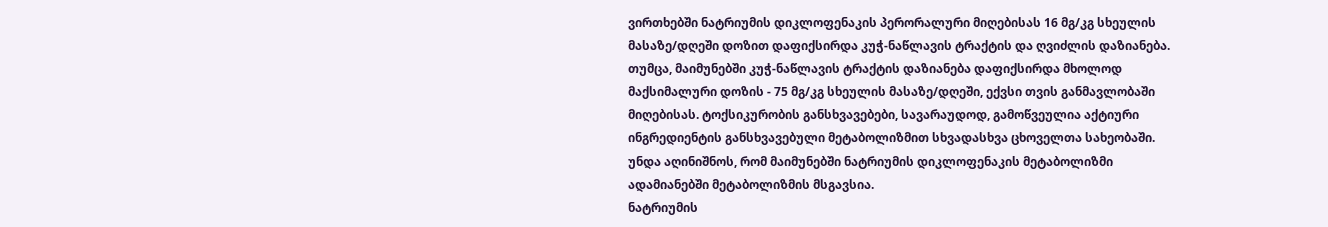ვირთხებში ნატრიუმის დიკლოფენაკის პერორალური მიღებისას 16 მგ/კგ სხეულის მასაზე/დღეში დოზით დაფიქსირდა კუჭ-ნაწლავის ტრაქტის და ღვიძლის დაზიანება. თუმცა, მაიმუნებში კუჭ-ნაწლავის ტრაქტის დაზიანება დაფიქსირდა მხოლოდ მაქსიმალური დოზის - 75 მგ/კგ სხეულის მასაზე/დღეში, ექვსი თვის განმავლობაში მიღებისას. ტოქსიკურობის განსხვავებები, სავარაუდოდ, გამოწვეულია აქტიური ინგრედიენტის განსხვავებული მეტაბოლიზმით სხვადასხვა ცხოველთა სახეობაში. უნდა აღინიშნოს, რომ მაიმუნებში ნატრიუმის დიკლოფენაკის მეტაბოლიზმი ადამიანებში მეტაბოლიზმის მსგავსია.
ნატრიუმის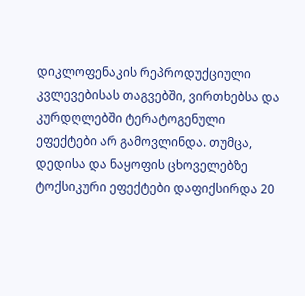დიკლოფენაკის რეპროდუქციული კვლევებისას თაგვებში, ვირთხებსა და კურდღლებში ტერატოგენული ეფექტები არ გამოვლინდა. თუმცა, დედისა და ნაყოფის ცხოველებზე ტოქსიკური ეფექტები დაფიქსირდა 20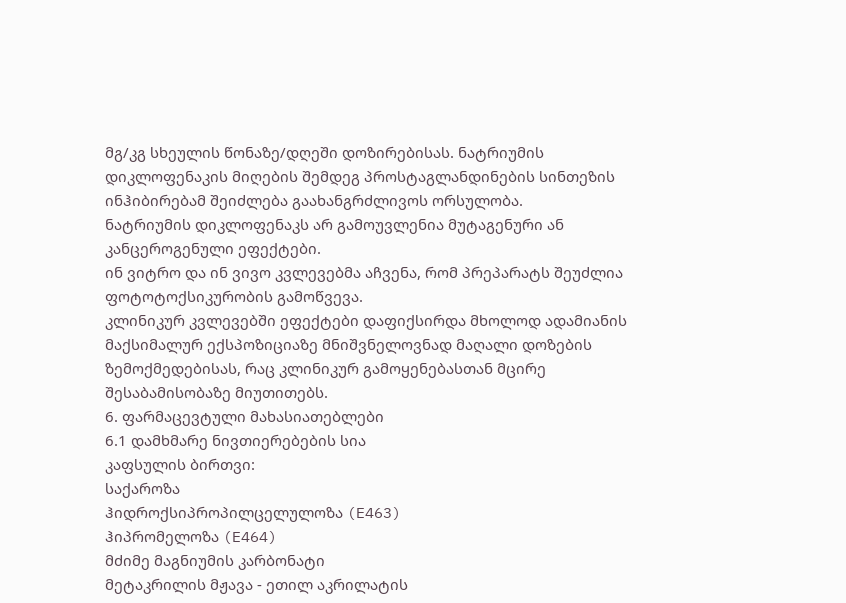მგ/კგ სხეულის წონაზე/დღეში დოზირებისას. ნატრიუმის დიკლოფენაკის მიღების შემდეგ პროსტაგლანდინების სინთეზის ინჰიბირებამ შეიძლება გაახანგრძლივოს ორსულობა.
ნატრიუმის დიკლოფენაკს არ გამოუვლენია მუტაგენური ან კანცეროგენული ეფექტები.
ინ ვიტრო და ინ ვივო კვლევებმა აჩვენა, რომ პრეპარატს შეუძლია ფოტოტოქსიკურობის გამოწვევა.
კლინიკურ კვლევებში ეფექტები დაფიქსირდა მხოლოდ ადამიანის მაქსიმალურ ექსპოზიციაზე მნიშვნელოვნად მაღალი დოზების ზემოქმედებისას, რაც კლინიკურ გამოყენებასთან მცირე შესაბამისობაზე მიუთითებს.
6. ფარმაცევტული მახასიათებლები
6.1 დამხმარე ნივთიერებების სია
კაფსულის ბირთვი:
საქაროზა
ჰიდროქსიპროპილცელულოზა (E463)
ჰიპრომელოზა (E464)
მძიმე მაგნიუმის კარბონატი
მეტაკრილის მჟავა - ეთილ აკრილატის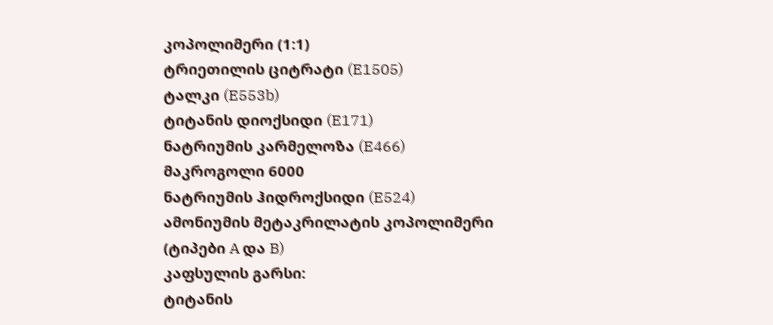კოპოლიმერი (1:1)
ტრიეთილის ციტრატი (E1505)
ტალკი (E553b)
ტიტანის დიოქსიდი (E171)
ნატრიუმის კარმელოზა (E466)
მაკროგოლი 6000
ნატრიუმის ჰიდროქსიდი (E524)
ამონიუმის მეტაკრილატის კოპოლიმერი (ტიპები A და B)
კაფსულის გარსი:
ტიტანის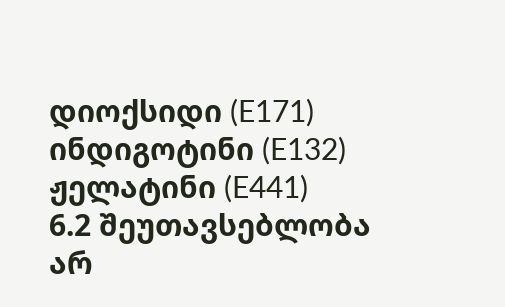დიოქსიდი (E171)
ინდიგოტინი (E132)
ჟელატინი (E441)
6.2 შეუთავსებლობა
არ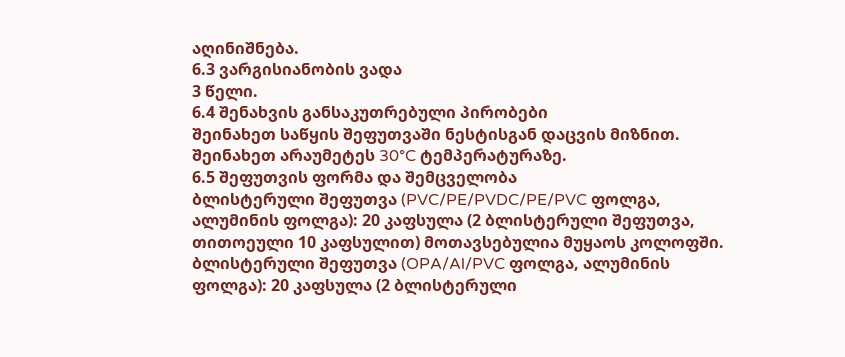აღინიშნება.
6.3 ვარგისიანობის ვადა
3 წელი.
6.4 შენახვის განსაკუთრებული პირობები
შეინახეთ საწყის შეფუთვაში ნესტისგან დაცვის მიზნით. შეინახეთ არაუმეტეს 30°C ტემპერატურაზე.
6.5 შეფუთვის ფორმა და შემცველობა
ბლისტერული შეფუთვა (PVC/PE/PVDC/PE/PVC ფოლგა, ალუმინის ფოლგა): 20 კაფსულა (2 ბლისტერული შეფუთვა, თითოეული 10 კაფსულით) მოთავსებულია მუყაოს კოლოფში.
ბლისტერული შეფუთვა (OPA/Al/PVC ფოლგა, ალუმინის ფოლგა): 20 კაფსულა (2 ბლისტერული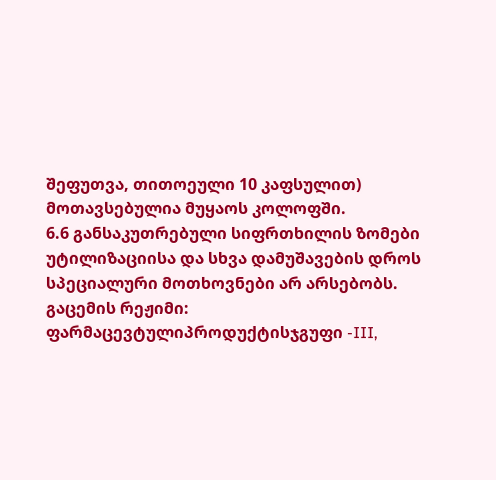შეფუთვა, თითოეული 10 კაფსულით) მოთავსებულია მუყაოს კოლოფში.
6.6 განსაკუთრებული სიფრთხილის ზომები უტილიზაციისა და სხვა დამუშავების დროს
სპეციალური მოთხოვნები არ არსებობს.
გაცემის რეჟიმი:
ფარმაცევტულიპროდუქტისჯგუფი -III,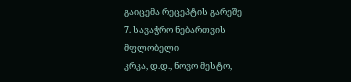გაიცემა რეცეპტის გარეშე
7. სავაჭრო ნებართვის მფლობელი
კრკა, დ.დ., ნოვო მესტო,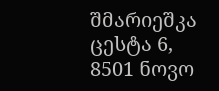შმარიეშკა ცესტა 6, 8501 ნოვო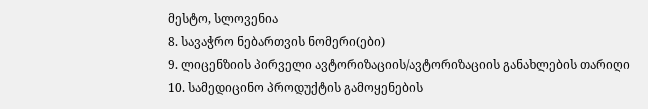მესტო, სლოვენია
8. სავაჭრო ნებართვის ნომერი(ები)
9. ლიცენზიის პირველი ავტორიზაციის/ავტორიზაციის განახლების თარიღი
10. სამედიცინო პროდუქტის გამოყენების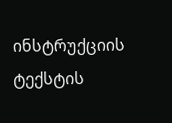ინსტრუქციის ტექსტის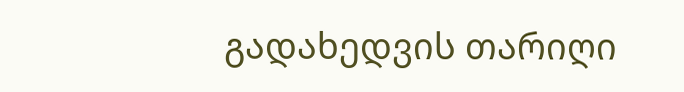გადახედვის თარიღი